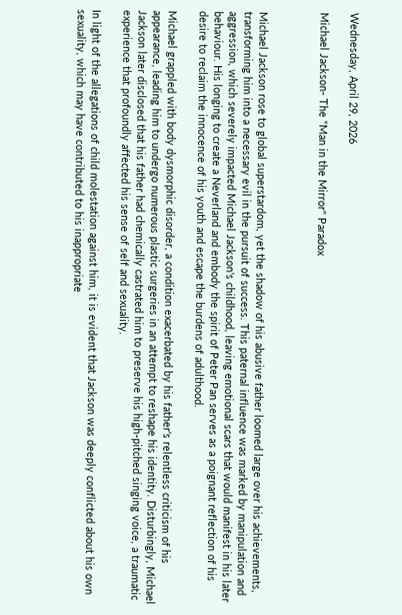Wednesday, April 29, 2026

Michael Jackson- The "Man in the Mirror" Paradox



Michael Jackson rose to global superstardom, yet the shadow of his abusive father loomed large over his achievements, transforming him into a necessary evil in the pursuit of success. This paternal influence was marked by manipulation and aggression, which severely impacted Michael Jackson's childhood, leaving emotional scars that would manifest in his later behaviour. His longing to create a Neverland and embody the spirit of Peter Pan serves as a poignant reflection of his desire to reclaim the innocence of his youth and escape the burdens of adulthood.

Michael grappled with body dysmorphic disorder, a condition exacerbated by his father's relentless criticism of his appearance, leading him to undergo numerous plastic surgeries in an attempt to reshape his identity. Disturbingly, Michael Jackson later disclosed that his father had chemically castrated him to preserve his high-pitched singing voice, a traumatic experience that profoundly affected his sense of self and sexuality.

In light of the allegations of child molestation against him, it is evident that Jackson was deeply conflicted about his own sexuality, which may have contributed to his inappropriate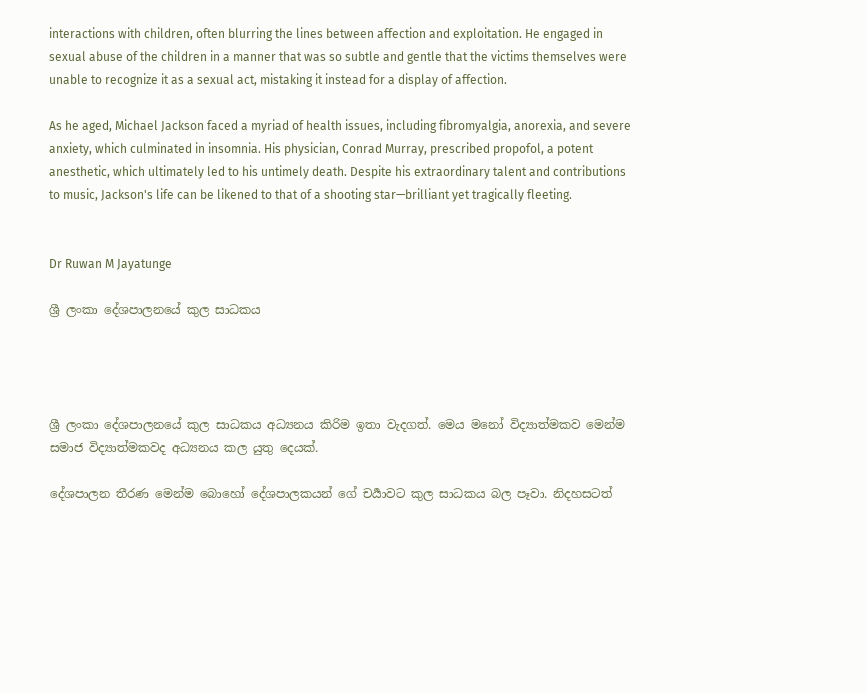interactions with children, often blurring the lines between affection and exploitation. He engaged in sexual abuse of the children in a manner that was so subtle and gentle that the victims themselves were unable to recognize it as a sexual act, mistaking it instead for a display of affection.

As he aged, Michael Jackson faced a myriad of health issues, including fibromyalgia, anorexia, and severe anxiety, which culminated in insomnia. His physician, Conrad Murray, prescribed propofol, a potent anesthetic, which ultimately led to his untimely death. Despite his extraordinary talent and contributions to music, Jackson's life can be likened to that of a shooting star—brilliant yet tragically fleeting.


Dr Ruwan M Jayatunge

ශ්‍රී ලංකා දේශපාලනයේ කුල සාධකය




ශ්‍රී ලංකා දේශපාලනයේ කුල සාධකය අධ්‍යනය කිරිම ඉතා වැදගත්. මෙය මනෝ විද්‍යාත්මකව මෙන්ම සමාජ විද්‍යාත්මකවද අධ්‍යනය කල යුතු දෙයක්.

දේශපාලන තීරණ මෙන්ම බොහෝ දේශපාලකයන් ගේ චර්‍යාවට කුල සාධකය බල පෑවා. නිදහසටත්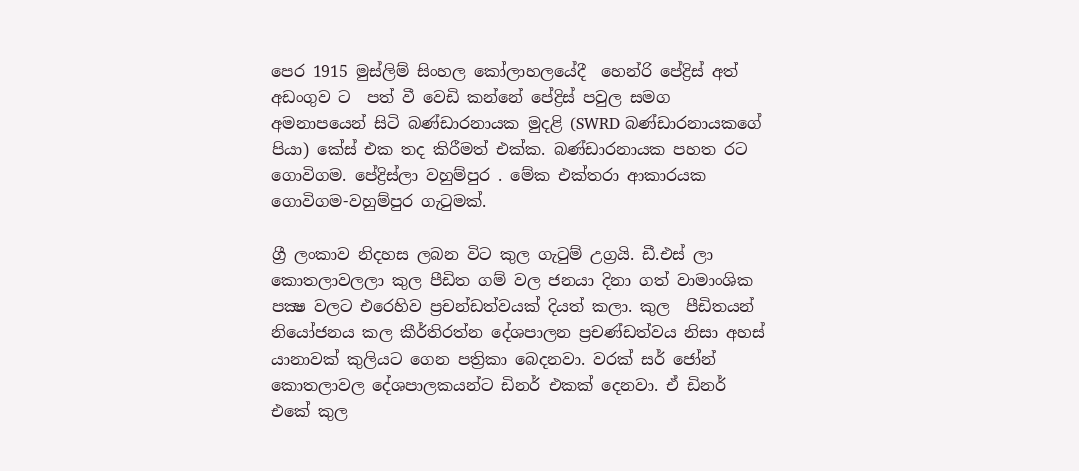පෙර 1915 මුස්ලිම් සිංහල කෝලාහලයේදී  හෙන්රි පේද්‍රිස් අත් අඩංගුව ට  පත් වී වෙඩි කන්නේ පේද්‍රිස් පවුල සමග අමනාපයෙන් සිටි බණ්ඩාරනායක මුදළි (SWRD බණ්ඩාරනායකගේ පියා) කේස් එක තද කිරීමත් එක්ක. බණ්ඩාරනායක පහත රට ගොවිගම. පේද්‍රිස්ලා වහුම්පුර . මේක එක්තරා ආකාරයක ගොවිගම-වහුම්පුර ගැටුමක්.

ග්‍රී ලංකාව නිදහස ලබන විට කුල ගැටුම් උග්‍රයි. ඩී.එස් ලා කොතලාවලලා කුල පීඩිත ගම් වල ජනයා දිනා ගත් වාමාංශික පක්‍ෂ වලට එරෙහිව ප්‍රචන්ඩත්වයක් දියත් කලා. කුල  පීඩිතයන් නියෝජනය කල කීර්තිරත්න දේශපාලන ප්‍රචණ්ඩත්වය නිසා අහස් යානාවක් කුලියට ගෙන පත්‍රිකා බෙදනවා. වරක් සර් ජෝන් කොතලාවල දේශපාලකයන්ට ඩිනර් එකක් දෙනවා. ඒ ඩිනර් එකේ කුල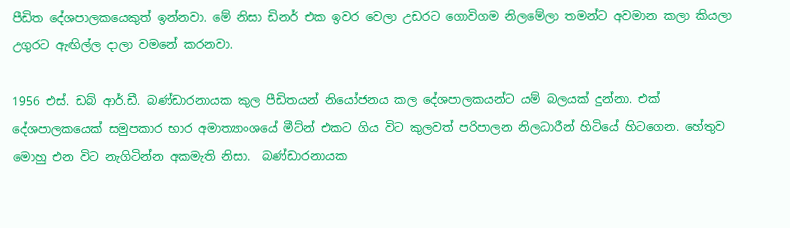පීඩිත දේශපාලකයෙකුත් ඉන්නවා. මේ නිසා ඩිනර් එක ඉවර වෙලා උඩරට ගොවිගම නිලමේලා තමන්ට අවමාන කලා කියලා  උගුරට ඇඟිල්ල දාලා වමනේ කරනවා.

1956 එස්. ඩබ් ආර්.ඩී. බණ්ඩාරනායක කුල පීඩිතයන් නියෝජනය කල දේශපාලකයන්ට යම් බලයක් දුන්නා. එක් දේශපාලකයෙක් සමුපකාර භාර අමාත්‍යාංශයේ මීට්න් එකට ගිය විට කුලවත් පරිපාලන නිලධාරීන් හිටියේ හිටගෙන. හේතුව මොහු එන විට නැගිටින්න අකමැති නිසා.  බණ්ඩාරනායක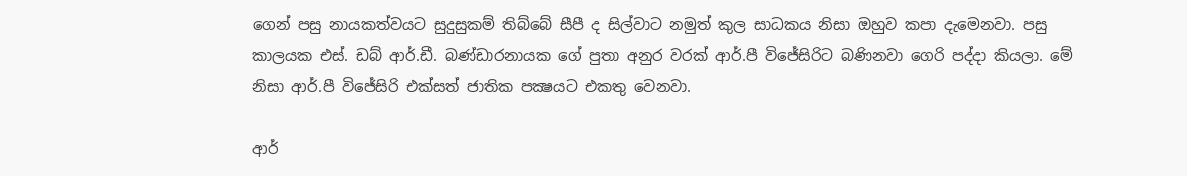ගෙන් පසු නායකත්වයට සුදුසුකම් තිබ්බේ සීපී ද සිල්වාට නමුත් කුල සාධකය නිසා ඔහුව කපා දැමෙනවා. පසු කාලයක එස්. ඩබ් ආර්.ඩී. බණ්ඩාරනායක ගේ පුතා අනුර වරක් ආර්.පී විජේසිරිට බණිනවා ගෙරි පද්දා කියලා. මේ නිසා ආර්.පී විජේසිරි එක්සත් ජාතික පක්‍ෂයට එකතු වෙනවා.

ආර්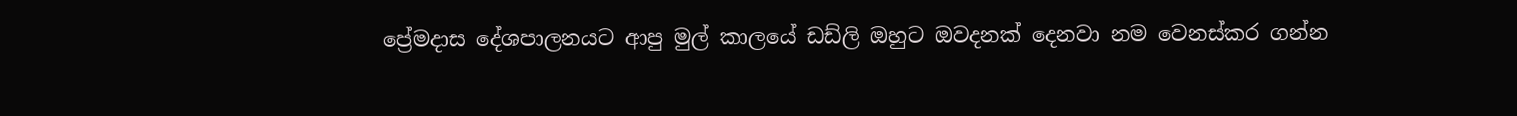ප්‍රේමදාස දේශපාලනයට ආපු මුල් කාලයේ ඩඩ්ලි ඔහුට ඔවදනක් දෙනවා නම වෙනස්කර ගන්න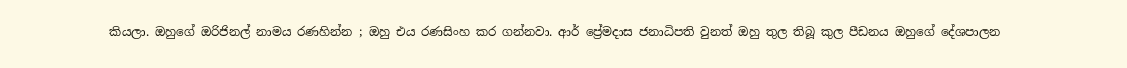කියලා. ඔහුගේ ඔරිජිනල් නාමය රණහින්න ; ඔහු එය රණසිංහ කර ගන්නවා. ආර් ප්‍රේමදාස ජනාධිපති වුනත් ඔහු තුල තිබූ කුල පීඩනය ඔහුගේ දේශපාලන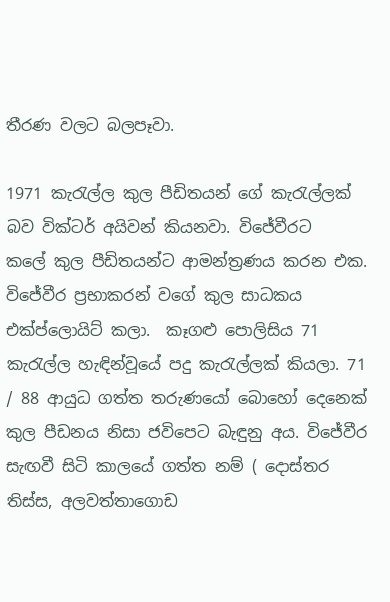තීරණ වලට බලපෑවා.

1971 කැරැල්ල කුල පීඩිතයන් ගේ කැරැල්ලක් බව වික්ටර් අයිවන් කියනවා. විජේවීරට   කලේ කුල පීඩිතයන්ට ආමන්ත්‍රණය කරන එක. විජේවීර ප්‍රභාකරන් වගේ කුල සාධකය එක්ප්ලොයිට් කලා.  කෑගළු පොලිසිය 71 කැරැල්ල හැඳින්වූයේ පදු කැරැල්ලක් කියලා. 71 / 88 ආයුධ ගත්ත තරුණයෝ බොහෝ දෙනෙක් කුල පීඩනය නිසා ජවිපෙට බැඳුනු අය. විජේවීර සැඟවී සිටි කාලයේ ගත්ත නම් ( දොස්තර තිස්ස, අලවත්තාගොඩ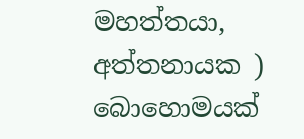මහත්තයා, අත්තනායක ) බොහොමයක්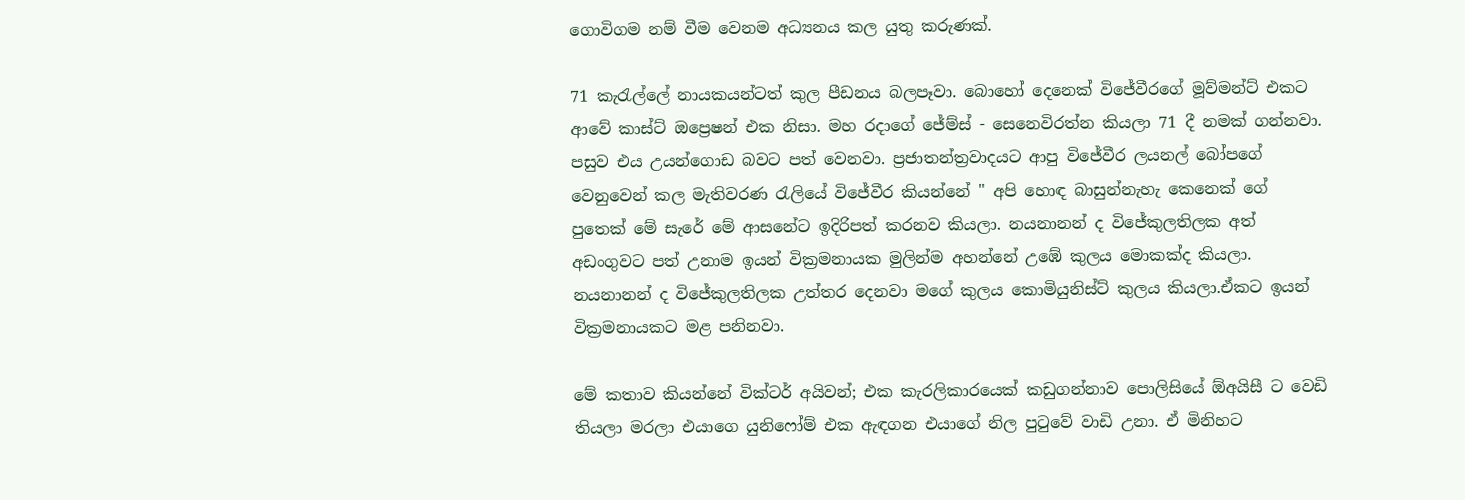ගොවිගම නම් වීම වෙනම අධ්‍යනය කල යුතු කරුණක්.

71 කැරැල්ලේ නායකයන්ටත් කුල පීඩනය බලපෑවා. බොහෝ දෙනෙක් විජේවීරගේ මූව්මන්ට් එකට ආවේ කාස්ට් ඔප්‍රෙෂන් එක නිසා. මහ රදාගේ ජේම්ස් - සෙනෙවිරත්න කියලා 71 දී නමක් ගන්නවා. පසුව එය උයන්ගොඩ බවට පත් වෙනවා. ප්‍රජාතන්ත්‍රවාදයට ආපු විජේවීර ලයනල් බෝපගේ වෙනුවෙන් කල මැතිවරණ රැලියේ විජේවීර කියන්නේ " අපි හොඳ බාසුන්නැහැ කෙනෙක් ගේ පුතෙක් මේ සැරේ මේ ආසනේට ඉදිරිපත් කරනව කියලා. නයනානන් ද විජේකුලතිලක අත් අඩංගුවට පත් උනාම ඉයන් වික්‍රමනායක මුලින්ම අහන්නේ උඹේ කුලය මොකක්ද කියලා. නයනානන් ද විජේකුලතිලක උත්තර දෙනවා මගේ කුලය කොමියුනිස්ට් කුලය කියලා.ඒකට ඉයන් වික්‍රමනායකට මළ පනිනවා.

මේ කතාව කියන්නේ වික්ටර් අයිවන්; එක කැරලිකාරයෙක් කඩුගන්නාව පොලිසියේ ඕඅයිසී ට වෙඩි තියලා මරලා එයාගෙ යුනිෆෝම් එක ඇඳගන එයාගේ නිල පුටුවේ වාඩි උනා. ඒ මිනිහට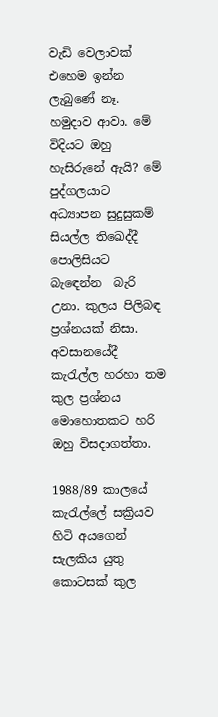වැඩි වෙලාවක් එහෙම ඉන්න ලැබුණේ නෑ. හමුදාව ආවා. මේ විදියට ඔහු හැසිරුනේ ඇයි? මේ පුද්ගලයාට අධ්‍යාපන සුදුසුකම් සියල්ල තිඛෙද්දී පොලිසියට බැඳෙන්න  බැරි උනා. කුලය පිලිබඳ ප්‍රශ්නයක් නිසා. අවසානයේදී කැරැල්ල හරහා තම කුල ප්‍රශ්නය මොහොතකට හරි ඔහු විසදාගත්තා.

1988/89 කාලයේ කැරැල්ලේ සක්‍රියව හිටි අයගෙන් සැලකිය යුතු කොටසක් කුල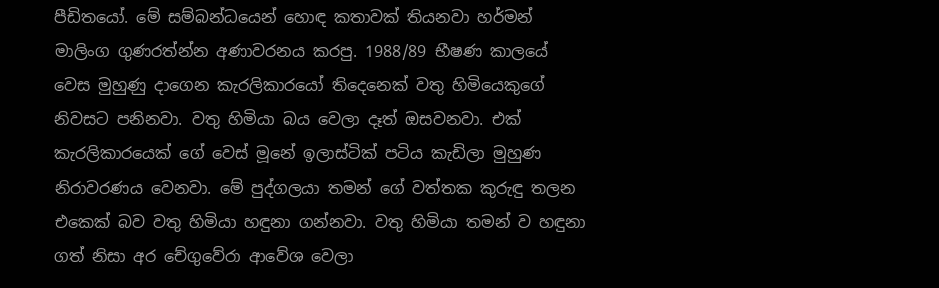පීඩිතයෝ. මේ සම්බන්ධයෙන් හොඳ කතාවක් තියනවා හර්මන් මාලිංග ගුණරත්න්න අණාවරනය කරපු. 1988/89 භීෂණ කාලයේ වෙස මුහුණු දාගෙන කැරලිකාරයෝ තිදෙනෙක් වතු හිමියෙකුගේ නිවසට පනිනවා. වතු හිමියා බය වෙලා දෑත් ඔසවනවා. එක් කැරලිකාරයෙක් ගේ වෙස් මූනේ ඉලාස්ටික් පටිය කැඩිලා මුහුණ නිරාවරණය වෙනවා. මේ පුද්ගලයා තමන් ගේ වත්තක කුරුඳු තලන එකෙක් බව වතු හිමියා හඳුනා ගන්නවා. වතු හිමියා තමන් ව හඳුනා ගත් නිසා අර චේගුවේරා ආවේශ වෙලා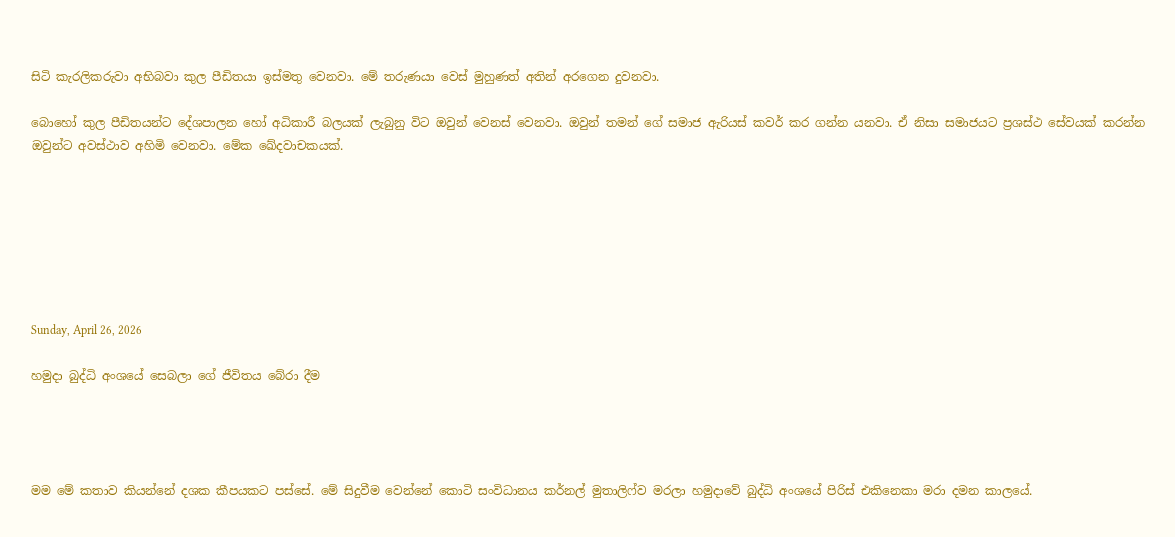සිටි කැරලිකරුවා අභිබවා කුල පීඩිතයා ඉස්මතු වෙනවා. මේ තරුණයා වෙස් මුහුණත් අතින් අරගෙන දුවනවා.

බොහෝ කුල පීඩිතයන්ට දේශපාලන හෝ අධිකාරී බලයක් ලැබුනු විට ඔවුන් වෙනස් වෙනවා. ඔවුන් තමන් ගේ සමාජ ඇරියස් කවර් කර ගන්න යනවා. ඒ නිසා සමාජයට ප්‍රශස්ථ සේවයක් කරන්න ඔවුන්ට අවස්ථාව අහිමි වෙනවා. මේක ඛේදවාචකයක්.







Sunday, April 26, 2026

හමුදා බුද්ධි අංශයේ සෙබලා ගේ ජීවිතය බේරා දීම




මම මේ කතාව කියන්නේ දශක කීපයකට පස්සේ. මේ සිදුවීම වෙන්නේ කොටි සංවිධානය කර්නල් මුතාලිෆ්ව මරලා හමුදාවේ බුද්ධි අංශයේ පිරිස් එකිනෙකා මරා දමන කාලයේ.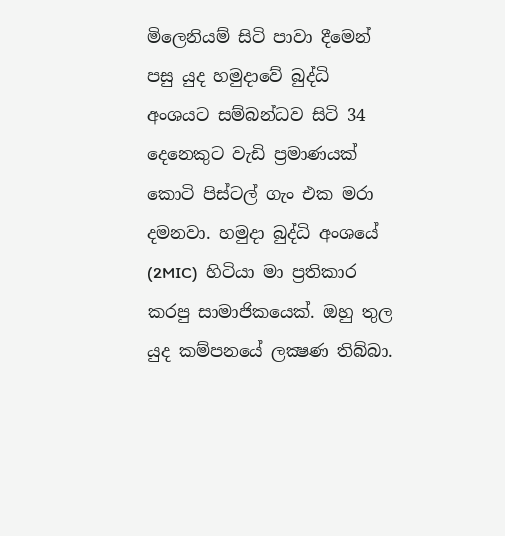මිලෙනියම් සිටි පාවා දීමෙන් පසු යුද හමුදාවේ බුද්ධි අංශයට සම්බන්ධව සිටි 34 දෙනෙකුට වැඩි ප්‍රමාණයක් කොටි පිස්ටල් ගැං එක මරා දමනවා. හමුදා බුද්ධි අංශයේ (2MIC)  හිටියා මා ප්‍රතිකාර කරපු සාමාජිකයෙක්. ඔහු තුල යුද කම්පනයේ ලක්‍ෂණ තිබ්බා.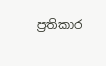ප්‍රතිකාර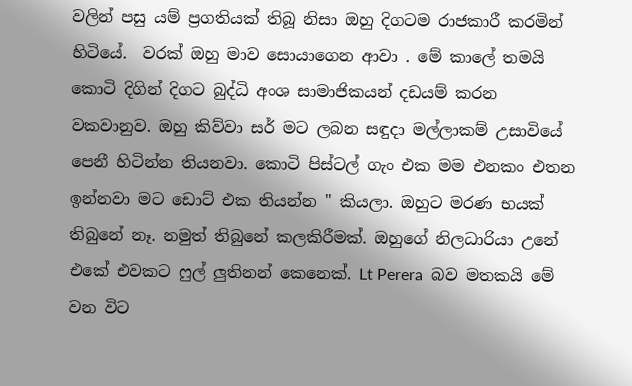වලින් පසු යම් ප්‍රගතියක් තිබූ නිසා ඔහු දිගටම රාජකාරී කරමින් හිටියේ.  වරක් ඔහු මාව සොයාගෙන ආවා . මේ කාලේ තමයි කොටි දිගින් දිගට බුද්ධි අංශ සාමාජිකයන් දඩයම් කරන වකවානුව. ඔහු කිව්වා සර් මට ලබන සඳුදා මල්ලාකම් උසාවියේ පෙනී හිටින්න තියනවා. කොටි පිස්ටල් ගැං එක මම එනකං එතන ඉන්නවා මට ඩොට් එක තියන්න " කියලා. ඔහුට මරණ භයක් තිබුනේ නෑ. නමුත් තිබුනේ කලකිරීමක්. ඔහුගේ නිලධාරියා උනේ එකේ එවකට ෆුල් ලුතිනන් කෙනෙක්. Lt Perera  බව මතකයි මේ වන විට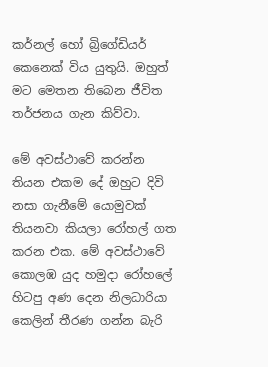කර්නල් හෝ බ්‍රිගේඩියර් කෙනෙක් විය යුතුයි. ඔහුත් මට මෙතන තිබෙන ජීවිත තර්ජනය ගැන කිව්වා.

මේ අවස්ථාවේ කරන්න තියන එකම දේ ඔහුට දිවි නසා ගැනීමේ යොමුවක් තියනවා කියලා රෝහල් ගත කරන එක. මේ අවස්ථාවේ කොලඹ යුද හමුදා රෝහලේ හිටපු අණ දෙන නිලධාරියා කෙලින් තීරණ ගන්න බැරි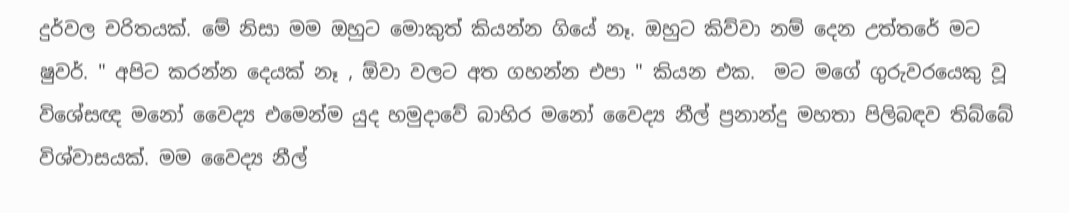දුර්වල චරිතයක්. මේ නිසා මම ඔහුට මොකුත් කියන්න ගියේ නෑ. ඔහුට කිව්වා නම් දෙන උත්තරේ මට ෂුවර්. " අපිට කරන්න දෙයක් නෑ , ඕවා වලට අත ගහන්න එපා " කියන එක.  මට මගේ ගුරුවරයෙකු වූ විශේසඥ මනෝ වෛද්‍ය එමෙන්ම යුද හමුදාවේ බාහිර මනෝ වෛද්‍ය නීල් ප්‍රනාන්දු මහතා පිලිබඳව තිබ්බේ විශ්වාසයක්. මම වෛද්‍ය නීල්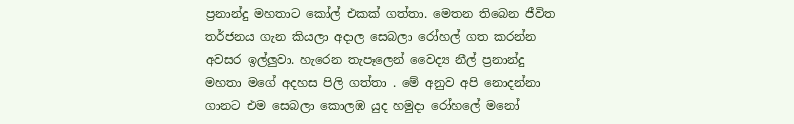ප්‍රනාන්දු මහතාට කෝල් එකක් ගත්තා. මෙතන තිබෙන ජීවිත තර්ජනය ගැන කියලා අදාල සෙබලා රෝහල් ගත කරන්න අවසර ඉල්ලුවා. හැරෙන තැපෑලෙන් වෛද්‍ය නීල් ප්‍රනාන්දු මහතා මගේ අදහස පිලි ගත්තා . මේ අනුව අපි නොදන්නා ගානට එම සෙබලා කොලඹ යුද හමුදා රෝහලේ මනෝ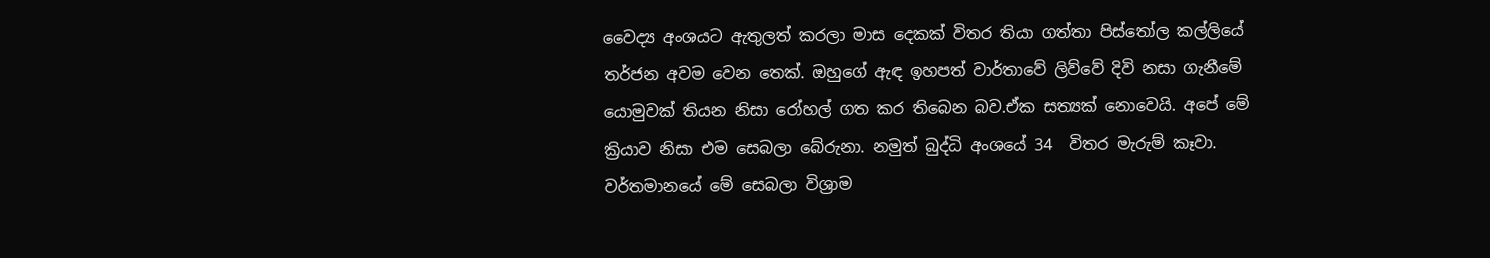වෛද්‍ය අංශයට ඇතුලත් කරලා මාස දෙකක් විතර තියා ගත්තා පිස්තෝල කල්ලියේ තර්ජන අවම වෙන තෙක්. ඔහුගේ ඇඳ ඉහපත් වාර්තාවේ ලිව්වේ දිවි නසා ගැනීමේ යොමුවක් තියන නිසා රෝහල් ගත කර තිබෙන බව.ඒක සත්‍යක් නොවෙයි. අපේ මේ ක්‍රියාව නිසා එම සෙබලා බේරුනා. නමුත් බුද්ධි අංශයේ 34  විතර මැරුම් කෑවා. වර්තමානයේ මේ සෙබලා විශ්‍රාම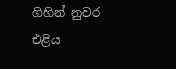ගිහින් නුවර එළිය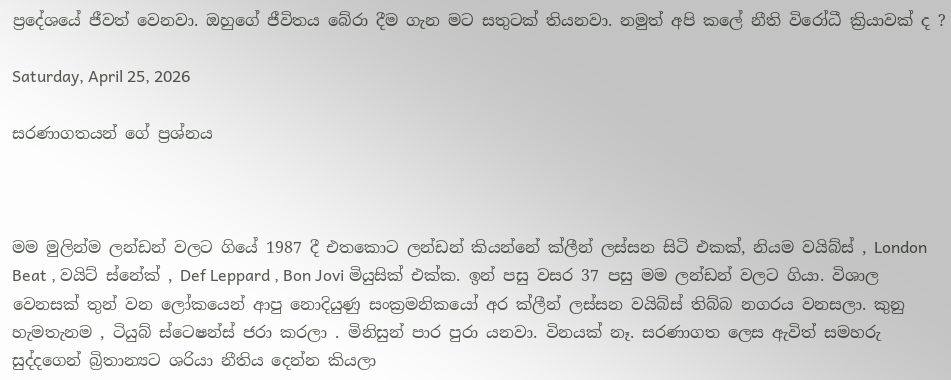ප්‍රදේශයේ ජීවත් වෙනවා. ඔහුගේ ජීවිතය බේරා දීම ගැන මට සතුටක් තියනවා. නමුත් අපි කලේ නීති විරෝධී ක්‍රියාවක් ද ?

Saturday, April 25, 2026

සරණාගතයන් ගේ ප්‍රශ්නය



මම මුලින්ම ලන්ඩන් වලට ගියේ 1987 දී එතකොට ලන්ඩන් කියන්නේ ක්ලීන් ලස්සන සිටි එකක්, නියම වයිබ්ස් , London Beat , වයිට් ස්නේක් , Def Leppard , Bon Jovi මියුසික් එක්ක. ඉන් පසු වසර 37 පසු මම ලන්ඩන් වලට ගියා. විශාල වෙනසක් තුන් වන ලෝකයෙන් ආපු නොදියුණු සංක්‍රමනිකයෝ අර ක්ලීන් ලස්සන වයිබ්ස් තිබ්බ නගරය වනසලා. කුනු හැමතැනම , ටියුබ් ස්ටෙෂන්ස් ජරා කරලා . මිනිසුන් පාර පුරා යනවා. විනයක් නෑ. සරණාගත ලෙස ඇවිත් සමහරු සුද්දගෙන් බ්‍රිතාන්‍යට ශරියා නීතිය දෙන්න කියලා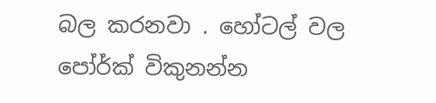බල කරනවා . හෝටල් වල පෝර්ක් විකුනන්න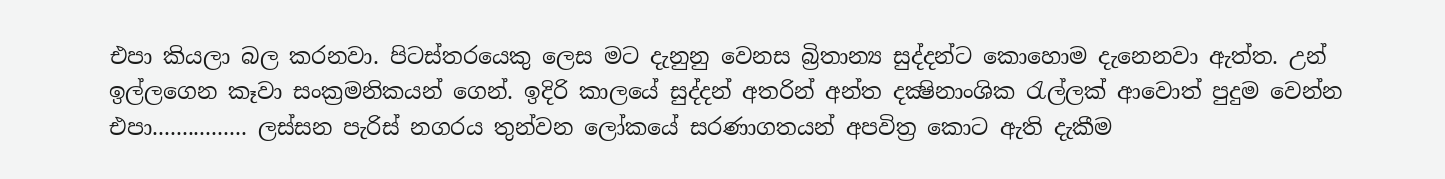එපා කියලා බල කරනවා. පිටස්තරයෙකු ලෙස මට දැනුනු වෙනස බ්‍රිතාන්‍ය සුද්දන්ට කොහොම දැනෙනවා ඇත්ත. උන් ඉල්ලගෙන කෑවා සංක්‍රමනිකයන් ගෙන්. ඉදිරි කාලයේ සුද්දන් අතරින් අන්ත දක්‍ෂිනාංශික රැල්ලක් ආවොත් පුදුම වෙන්න එපා................ ලස්සන පැරිස් නගරය තුන්වන ලෝකයේ සරණාගතයන් අපවිත්‍ර කොට ඇති දැකීම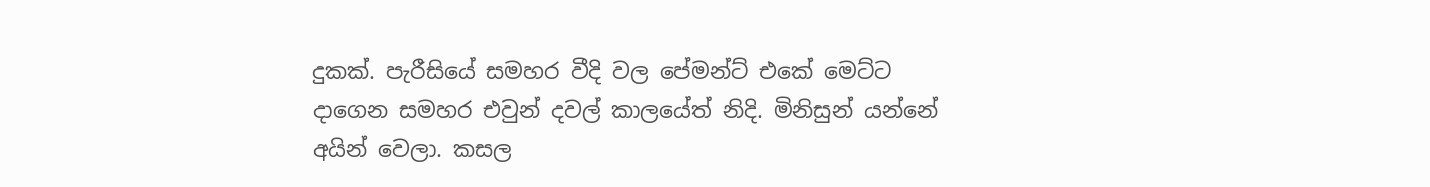දුකක්. පැරීසියේ සමහර වීදි වල පේමන්ට් එකේ මෙට්ට දාගෙන සමහර එවුන් දවල් කාලයේත් නිදි. මිනිසුන් යන්නේ අයින් වෙලා. කසල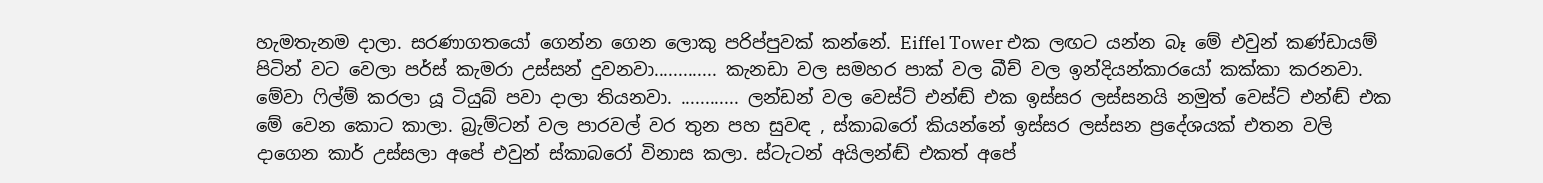හැමතැනම දාලා. සරණාගතයෝ ගෙන්න ගෙන ලොකු පරිප්පුවක් කන්නේ. Eiffel Tower එක ලඟට යන්න බෑ මේ එවුන් කණ්ඩායම් පිටින් වට වෙලා පර්ස් කැමරා උස්සන් දුවනවා............. කැනඩා වල සමහර පාක් වල බීච් වල ඉන්දියන්කාරයෝ කක්කා කරනවා. මේවා ෆිල්ම් කරලා යූ ටියුබ් පවා දාලා තියනවා. ............ ලන්ඩන් වල වෙස්ට් එන්ඬ් එක ඉස්සර ලස්සනයි නමුත් වෙස්ට් එන්ඬ් එක මේ වෙන කොට කාලා. බ්‍රැම්ටන් වල පාරවල් වර තුන පහ සුවඳ , ස්කාබරෝ කියන්නේ ඉස්සර ලස්සන ප්‍රදේශයක් එතන වලි දාගෙන කාර් උස්සලා අපේ එවුන් ස්කාබරෝ විනාස කලා. ස්ටැටන් අයිලන්ඬ් එකත් අපේ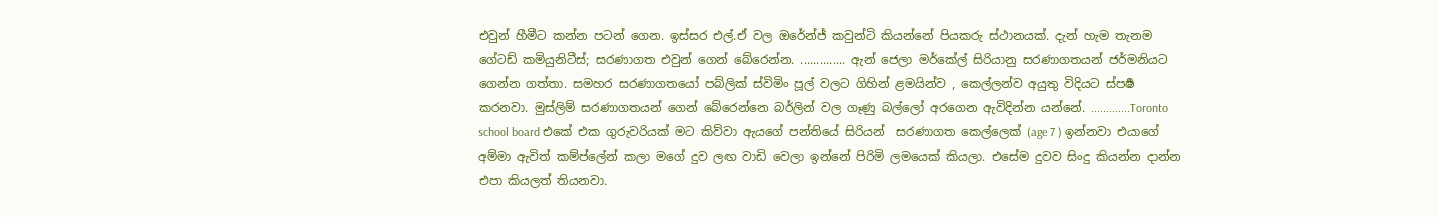එවුන් හීමීට කන්න පටන් ගෙන. ඉස්සර එල්.ඒ වල ඔරේන්ජ් කවුන්ටි කියන්නේ පියකරු ස්ථානයක්. දැන් හැම තැනම ගේටඩ් කමියුනිටීස්; සරණාගත එවුන් ගෙන් බේරෙන්න. .............. ඇන් ජෙලා මර්කේල් සිරියානු සරණාගතයන් ජර්මනියට ගෙන්න ගත්තා. සමහර සරණාගතයෝ පබ්ලික් ස්විමිං පූල් වලට ගිහින් ළමයින්ව , කෙල්ලන්ව අයුතු විදියට ස්පර්‍ෂ කරනවා. මුස්ලිම් සරණාගතයන් ගෙන් බේරෙන්නෙ බර්ලින් වල ගෑණු බල්ලෝ අරගෙන ඇවිදින්න යන්නේ. .............Toronto school board එකේ එක ගුරුවරියක් මට කිව්වා ඇයගේ පන්තියේ සිරියන්  සරණාගත කෙල්ලෙක් (age 7 ) ඉන්නවා එයාගේ අම්මා ඇවිත් කම්ප්ලේන් කලා මගේ දුව ලඟ වාඩි වෙලා ඉන්නේ පිරිමි ලමයෙක් කියලා. එසේම දුවව සිංදු කියන්න දාන්න එපා කියලත් තියනවා.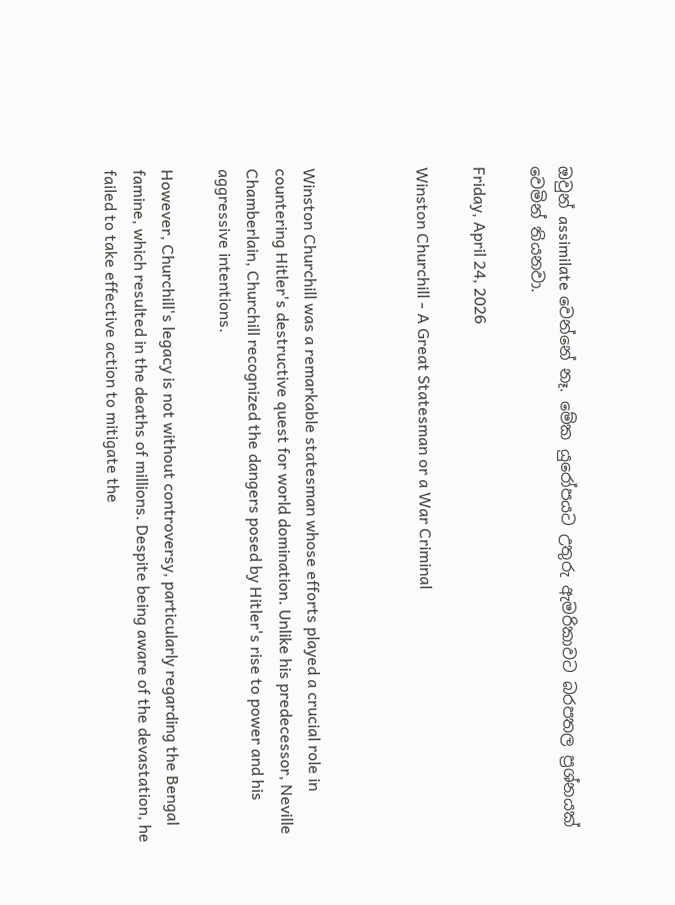ඔවුන් assimilate වෙන්නේ නෑ. මේක යුරෝපයට උතුරු ඇමරිකාවට බරපතල ප්‍රශ්නයක් වෙමින් තියනවා.

Friday, April 24, 2026

Winston Churchill - A Great Statesman or a War Criminal



Winston Churchill was a remarkable statesman whose efforts played a crucial role in countering Hitler's destructive quest for world domination. Unlike his predecessor, Neville Chamberlain, Churchill recognized the dangers posed by Hitler's rise to power and his aggressive intentions.

However, Churchill's legacy is not without controversy, particularly regarding the Bengal famine, which resulted in the deaths of millions. Despite being aware of the devastation, he failed to take effective action to mitigate the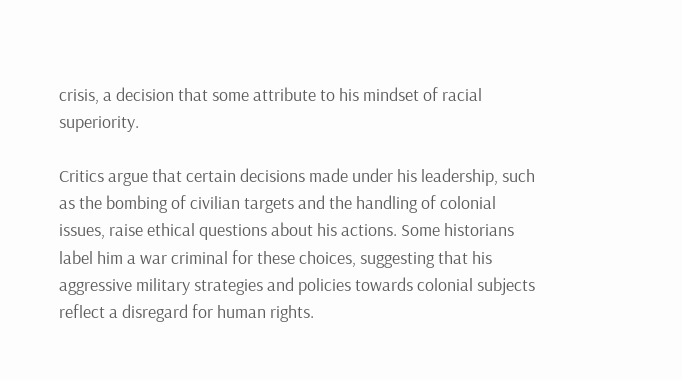crisis, a decision that some attribute to his mindset of racial superiority.

Critics argue that certain decisions made under his leadership, such as the bombing of civilian targets and the handling of colonial issues, raise ethical questions about his actions. Some historians label him a war criminal for these choices, suggesting that his aggressive military strategies and policies towards colonial subjects reflect a disregard for human rights.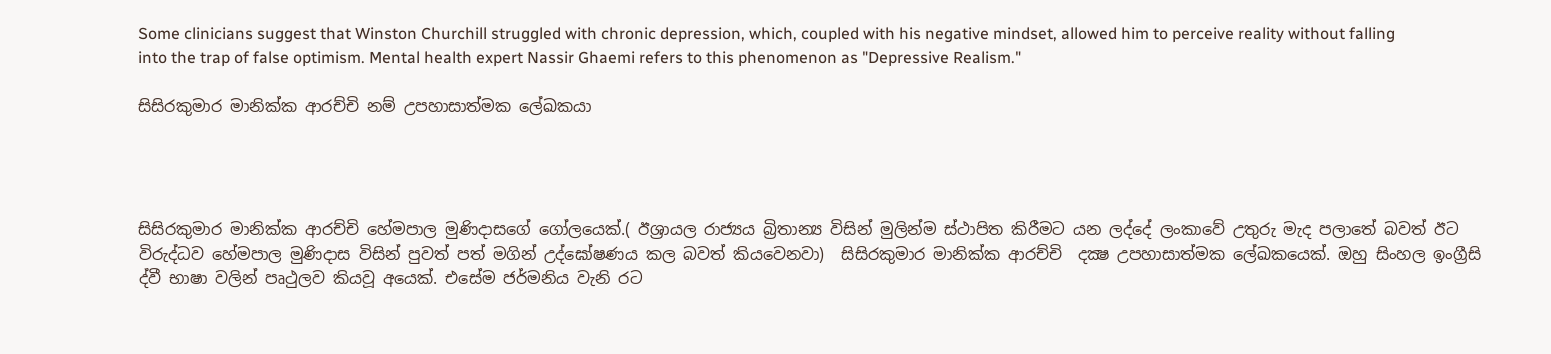Some clinicians suggest that Winston Churchill struggled with chronic depression, which, coupled with his negative mindset, allowed him to perceive reality without falling into the trap of false optimism. Mental health expert Nassir Ghaemi refers to this phenomenon as "Depressive Realism."

සිසිරකුමාර මානික්ක ආරච්චි නම් උපහාසාත්මක ලේඛකයා




සිසිරකුමාර මානික්ක ආරච්චි හේමපාල මුණිදාසගේ ගෝලයෙක්.( ඊශ්‍රායල රාජ්‍යය බ්‍රිතාන්‍ය විසින් මුලින්ම ස්ථාපිත කිරීමට යන ලද්දේ ලංකාවේ උතුරු මැද පලාතේ බවත් ඊට විරුද්ධව හේමපාල මුණිදාස විසින් පුවත් පත් මගින් උද්ඝෝෂණය කල බවත් කියවෙනවා)  සිසිරකුමාර මානික්ක ආරච්චි  දක්‍ෂ උපහාසාත්මක ලේඛකයෙක්. ඔහු සිංහල ඉංග්‍රීසි ද්වී භාෂා වලින් පෘථුලව කියවූ අයෙක්. එසේම ජර්මනිය වැනි රට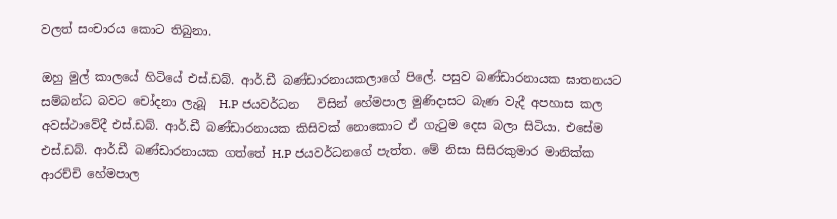වලත් සංචාරය කොට තිබුනා.

ඔහු මුල් කාලයේ හිටියේ එස්.ඩබ්. ආර්.ඩී බණ්ඩාරනායකලාගේ පිලේ. පසුව බණ්ඩාරනායක ඝාතනයට සම්බන්ධ බවට චෝදනා ලැබූ  H.P ජයවර්ධන   විසින් හේමපාල මුණිදාසට බැණ වැදී අපහාස කල අවස්ථාවේදී එස්.ඩබ්. ආර්.ඩී බණ්ඩාරනායක කිසිවක් නොකොට ඒ ගැටුම දෙස බලා සිටියා. එසේම එස්.ඩබ්. ආර්.ඩී බණ්ඩාරනායක ගත්තේ H.P ජයවර්ධනගේ පැත්ත. මේ නිසා සිසිරකුමාර මානික්ක ආරච්චි හේමපාල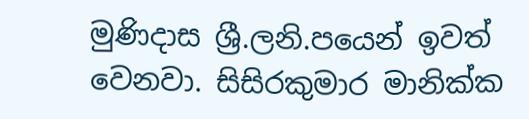මුණිදාස ශ්‍රී.ලනි.පයෙන් ඉවත් වෙනවා. සිසිරකුමාර මානික්ක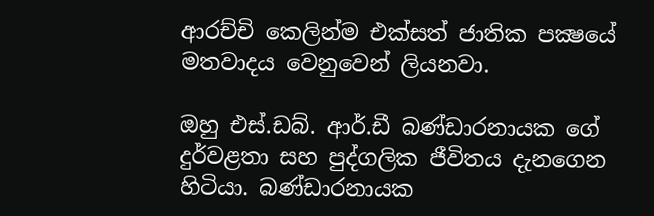ආරච්චි කෙලින්ම එක්සත් ජාතික පක්‍ෂයේ මතවාදය වෙනුවෙන් ලියනවා.

ඔහු එස්.ඩබ්. ආර්.ඩී බණ්ඩාරනායක ගේ දුර්වළතා සහ පුද්ගලික ජීවිතය දැනගෙන හිටියා. බණ්ඩාරනායක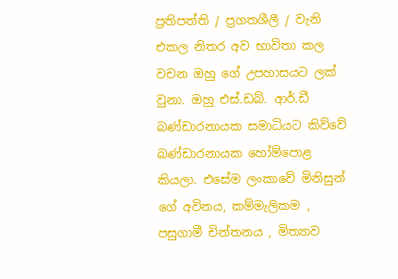ප්‍රතිපත්ති / ප්‍රගතශීලී / වැනි එකල නිතර අව භාවිතා කල වචන ඔහු ගේ උපහාසයට ලක් වුනා. ඔහු එස්.ඩබ්. ආර්.ඩී බණ්ඩාරනායක සමාධියට කිව්වේ  බණ්ඩාරනායක හෝම්පොළ කියලා. එසේම ලංකාවේ මිනිසුන් ගේ අවිනය, කම්මැලිකම , පසුගාමී චින්තනය , මිත්‍යාව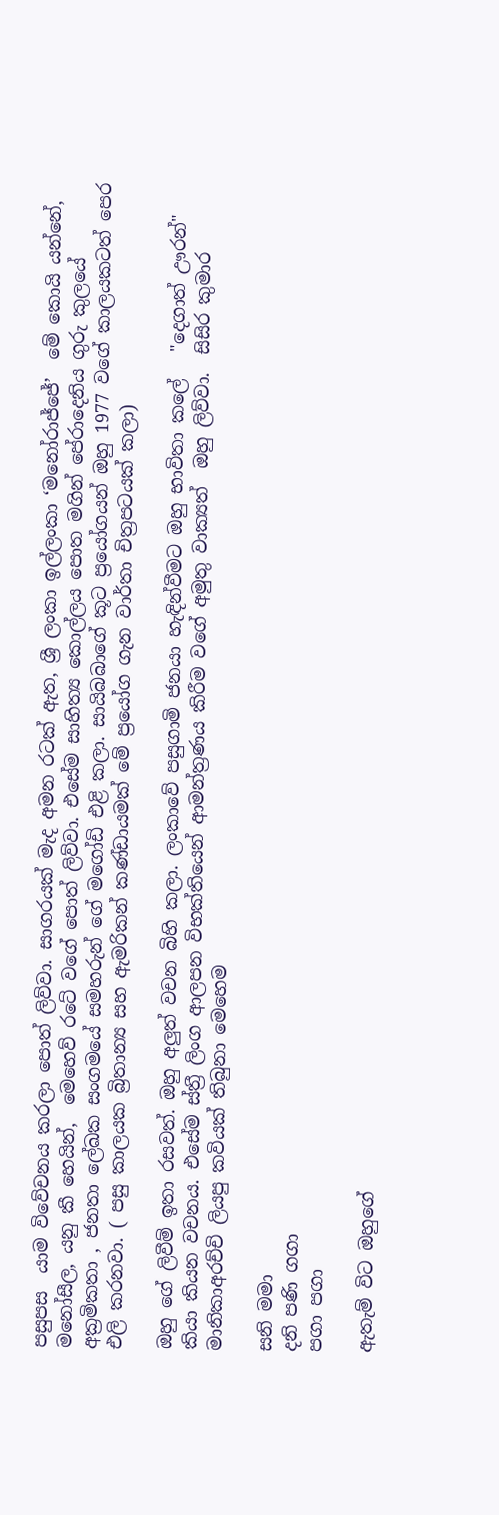පසුපස  යාම විවේචනය කරලා පොත් ලිව්වා. සාගරයක් මැද අමන රටක් ඇත, ශ්‍රී ලංකා ඉල්ලංකා ‘මනෝරාජ්ජේ’  මේ කොයි යන්නේ,  මනෝසීල, යනු කී හෙයින්,  මෙහෙව් රටේ වගේ පොත් ලිව්වා. එසේම සාහිත්‍ය කොල්ලය පොත මගින් පේරාදෙනිය ගුරු කුලයේ අක්‍රමිකතා , ජනතා ලේඛක සංගමයේ සමහරුන් ගේ මගෝඩි එළි කලා. සායිබබාගේ කූට ප්‍රයෝගයන් ඔහු 1977 වගේ කාලයකටත් පෙර   එලි කරනවා. ( පසු කාලයක බ්‍රිතාන්‍ය සහ ඇමරිකන් කණ්ඩායමක් මේ ප්‍රයෝග ගැන වාර්තා චිත්‍රපටයක් කලා)

ඔහු ගේ ලිවීම් ඉතා රසවත්. ඔහු අලුත් වචන බිහි කලා. ලංකාවේ පසුගාමි ජනයා හැඳින්වීමට ඔහු භාවිතා කලේ   "දෙගාත් ඌරන්"  කියා කියන වචනය. එසේම ස්ත්‍රී ලිංග ආලපන විභක්තියෙන් ආමන්ත්‍රණය කිරීම වගේ අමුතු වාක්‍යත්  ඔහු ලිව්වා.  සිසිර කුමාර මානිකාඅරච්චි ලියපු කවියක් තිබුනා මෙහෙම

සනි මමා
දනි පණි ගගා
පගා පගා

ඇතැම් විට ඔහුගේ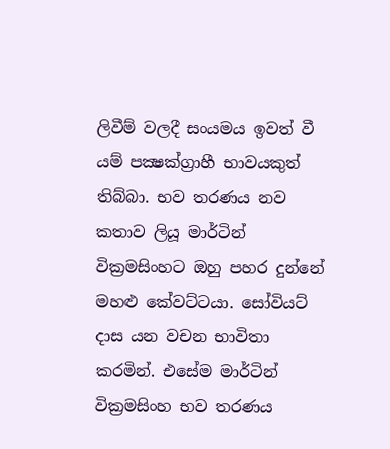ලිවීම් වලදී සංයමය ඉවත් වී යම් පක්‍ෂක්ග්‍රාහී භාවයකුත් තිබ්බා. භව තරණය නව කතාව ලියූ මාර්ටින් වික්‍රමසිංහට ඔහු පහර දුන්නේ මහළු කේවට්ටයා. සෝවියට් දාස යන වචන භාවිතා කරමින්. එසේම මාර්ටින් වික්‍රමසිංහ භව තරණය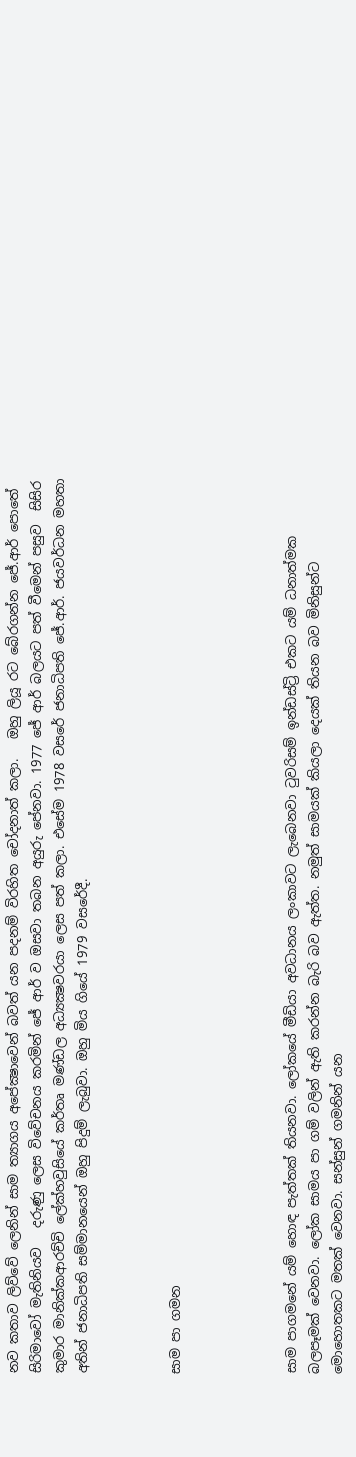නව කතාව ලිව්වේ ලෙනින් සාම ත්‍යාගය අපේක්‍ෂාවෙන් බවත් යන පදනම් විරහිත චෝදනාත් කලා.   ඔහු ලියූ රට බේරගන්න ජේ.ආර් පොතේ සිරිමාවෝ මැතිනියව   දරුණු ලෙස විවේචනය කරමින් ජේ ආර් ව ඔසවා තබන අයුරු පේනවා. 1977 ජේ ආර් බලයට පත් වීමෙන් පසුව  සිසිර කුමාර මානික්කආරච්චි ලේක්හවුසියේ කර්තෘ මණ්ඩල අධ්‍යක්‍ෂවරයා ලෙස පත් කලා. එසේම 1978 වසරේ ජනාධිපති ජේ.ආර්. ජයවර්ධන මහතා අතින් ජනාධිපති සම්මානයෙන් ඔහු පිදුම් ලැබුවා. ඔහු මිය ගියේ 1979 වසරේදී.



සාම පා ගමන




සාම පාගමනේ යම් හොඳ පැත්තක් තියනවා. ලෝකයේ මීඩියා අවධානය ලංකාවට ලැබෙනවා ටුවරිසම් ඉන්ඩස්ට්‍රි එකට යම් ධනාත්මක බලපෑමක් වෙනවා. ලෝක සාමය පා ගම් වලින් ඇති කරන්න බැරි බව ඇත්ත. නමුත් සාමයක් කියලා දෙයක් තියන බව මිනිසුන්ට මොහොතකට මතක් වෙනවා. සන්සුන් ගමනින් යන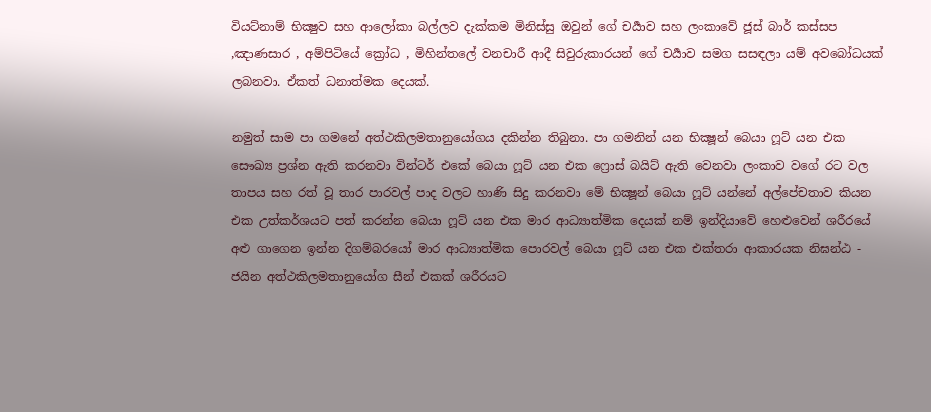වියට්නාම් භික්‍ෂුව සහ ආලෝකා බල්ලව දැක්කම මිනිස්සු ඔවුන් ගේ චර්‍යාව සහ ලංකාවේ ජූස් බාර් කස්සප ,ඤාණසාර , අම්පිටියේ ක්‍රෝධ , මිහින්තලේ වනචාරී ආදී සිවුරුකාරයන් ගේ චර්‍යාව සමග සසඳලා යම් අවබෝධයක් ලබනවා. ඒකත් ධනාත්මක දෙයක්.

නමුත් සාම පා ගමනේ අත්ථකිලමතානුයෝගය දකින්න තිබුනා. පා ගමනින් යන භික්‍ෂූන් බෙයා ෆූට් යන එක සෞඛ්‍ය ප්‍රශ්න ඇති කරනවා වින්ටර් එකේ බෙයා ෆූට් යන එක ෆ්‍රොස් බයිට් ඇති වෙනවා ලංකාව වගේ රට වල තාපය සහ රත් වූ තාර පාරවල් පාද වලට හාණි සිදු කරනවා මේ භික්‍ෂූන් බෙයා ෆූට් යන්නේ අල්පේචතාව කියන එක උත්කර්ශයට පත් කරන්න බෙයා ෆූට් යන එක මාර ආධ්‍යාත්මික දෙයක් නම් ඉන්දියාවේ හෙළුවෙන් ශරීරයේ අළු ගාගෙන ඉන්න දිගම්බරයෝ මාර ආධ්‍යාත්මික පොරවල් බෙයා ෆූට් යන එක එක්තරා ආකාරයක නිඝන්ඨ - ජයින අත්ථකිලමතානුයෝග සීන් එකක් ශරීරයට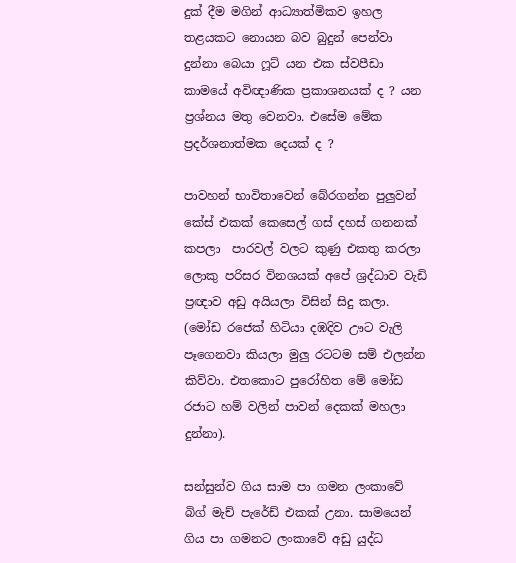දුක් දීම මගින් ආධ්‍යාත්මිකව ඉහල තළයකට නොයන බව බුදුන් පෙන්වා දුන්නා බෙයා ෆූට් යන එක ස්වපීඩා කාමයේ අවිඥාණික ප්‍රකාශනයක් ද ? යන ප්‍රශ්නය මතු වෙනවා. එසේම මේක ප්‍රදර්ශනාත්මක දෙයක් ද ?

පාවහන් භාවිතාවෙන් බේරගන්න පුලුවන් කේස් එකක් කෙසෙල් ගස් දහස් ගනනක් කපලා  පාරවල් වලට කුණු එකතු කරලා ලොකු පරිසර විනශයක් අපේ ශ්‍රද්ධාව වැඩි ප්‍රඥාව අඩු අයියලා විසින් සිදු කලා.  (මෝඩ රජෙක් හිටියා දඹදිව ඌට වැලි පෑගෙනවා කියලා මුලු රටටම සම් එලන්න කිව්වා. එතකොට පුරෝහිත මේ මෝඩ රජාට හම් වලින් පාවන් දෙකක් මහලා දුන්නා).

සන්සුන්ව ගිය සාම පා ගමන ලංකාවේ බිග් මැච් පැරේඩ් එකක් උනා. සාමයෙන් ගිය පා ගමනට ලංකාවේ අඩු යුද්ධ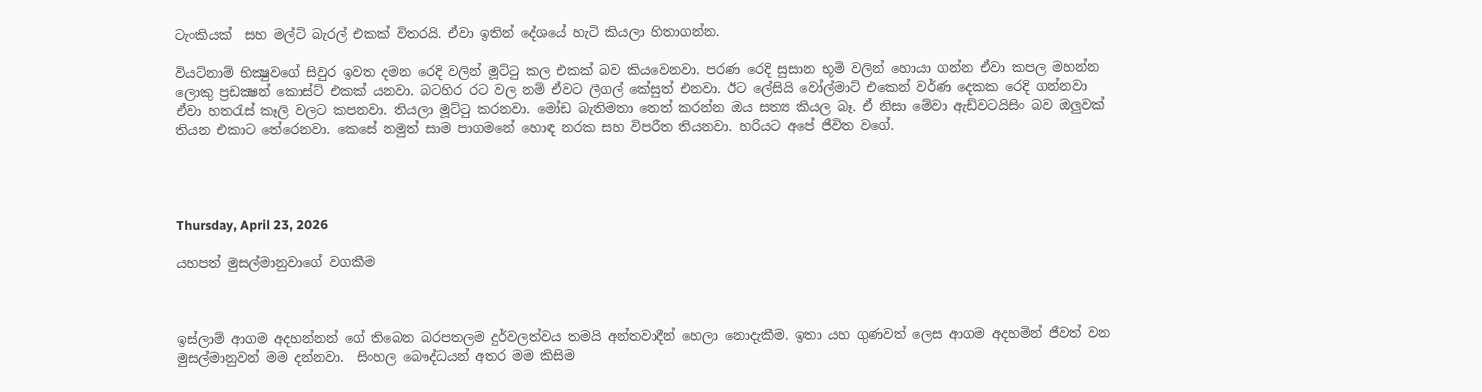ටැංකියක්  සහ මල්ටි බැරල් එකක් විතරයි. ඒවා ඉතින් දේශයේ හැටි කියලා හිතාගන්න.

වියට්නාම් භික්‍ෂුවගේ සිවුර ඉවත දමන රෙදි වලින් මූට්ටු කල එකක් බව කියවෙනවා. පරණ රෙදි සුසාන භූමි වලින් හොයා ගන්න ඒවා කපල මහන්න ලොකු ප්‍රඩක්‍ෂන් කොස්ට් එකක් යනවා. බටහිර රට වල නම් ඒවට ලීගල් කේසුත් එනවා. ඊට ලේසියි වෝල්මාට් එකෙන් වර්ණ දෙකක රෙදි ගන්නවා ඒවා හතරැස් කෑලි වලට කපනවා. තියලා මූට්ටු කරනවා. මෝඩ බැතිමතා තෙත් කරන්න ඔය සත්‍ය කියල බෑ. ඒ නිසා මේවා ඇඩ්වටයිසිං බව ඔලුවක් තියන එකාට තේරෙනවා. කෙසේ නමුත් සාම පාගමනේ හොඳ නරක සහ විපරීත තියනවා. හරියට අපේ ජීවිත වගේ.




Thursday, April 23, 2026

යහපත් මුසල්මානුවාගේ වගකීම



ඉස්ලාම් ආගම අදහන්නන් ගේ තිබෙන බරපතලම දුර්වලත්වය තමයි අන්තවාදීන් හෙලා නොදැකීම. ඉතා යහ ගුණවත් ලෙස ආගම අදහමින් ජීවත් වන මුසල්මානුවන් මම දන්නවා.  සිංහල බෞද්ධයන් අතර මම කිසිම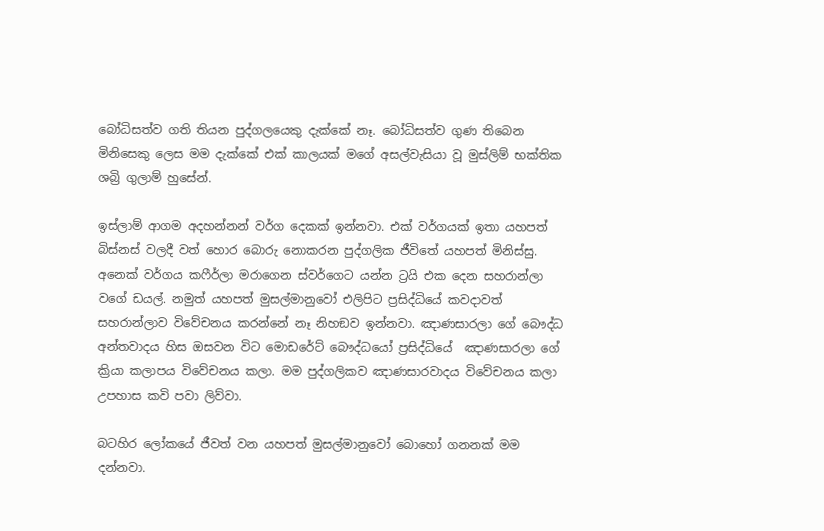බෝධිසත්ව ගති තියන පුද්ගලයෙකු දැක්කේ නෑ. බෝධිසත්ව ගුණ තිබෙන මිනිසෙකු ලෙස මම දැක්කේ එක් කාලයක් මගේ අසල්වැසියා වූ මුස්ලිම් භක්තික ශබ්‍රි ගුලාම් හුසේන්.

ඉස්ලාම් ආගම අදහන්නන් වර්ග දෙකක් ඉන්නවා. එක් වර්ගයක් ඉතා යහපත් බිස්නස් වලදී වත් හොර බොරු නොකරන පුද්ගලික ජීවිතේ යහපත් මිනිස්සු. අනෙක් වර්ගය කෆීර්ලා මරාගෙන ස්වර්ගෙට යන්න ට්‍රයි එක දෙන සහරාන්ලා වගේ ඩයල්. නමුත් යහපත් මුසල්මානුවෝ එලිපිට ප්‍රසිද්ධියේ කවදාවත් සහරාන්ලාව විවේචනය කරන්නේ නෑ නිහඞව ඉන්නවා. ඤාණසාරලා ගේ බෞද්ධ අන්තවාදය හිස ඔසවන විට මොඩරේට් බෞද්ධයෝ ප්‍රසිද්ධියේ  ඤාණසාරලා ගේ ක්‍රියා කලාපය විවේචනය කලා. මම පුද්ගලිකව ඤාණසාරවාදය විවේචනය කලා උපහාස කවි පවා ලිව්වා.

බටහිර ලෝකයේ ජීවත් වන යහපත් මුසල්මානුවෝ බොහෝ ගනනක් මම දන්නවා.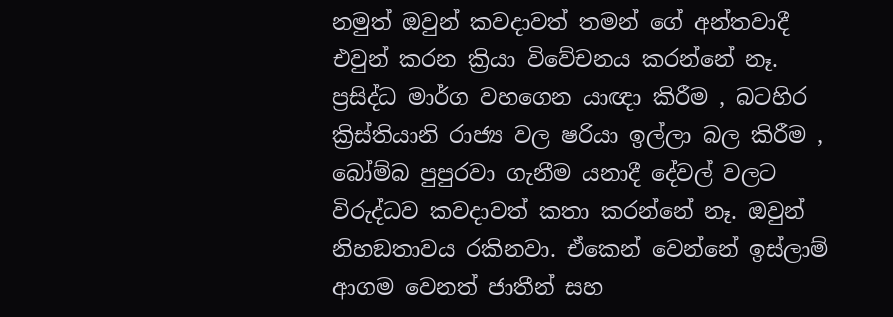නමුත් ඔවුන් කවදාවත් තමන් ගේ අන්තවාදී එවුන් කරන ක්‍රියා විවේචනය කරන්නේ නෑ. ප්‍රසිද්ධ මාර්ග වහගෙන යාඥා කිරීම , බටහිර ක්‍රිස්තියානි රාජ්‍ය වල ෂරියා ඉල්ලා බල කිරීම , බෝම්බ පුපුරවා ගැනීම යනාදී දේවල් වලට විරුද්ධව කවදාවත් කතා කරන්නේ නෑ. ඔවුන් නිහඞතාවය රකිනවා. ඒකෙන් වෙන්නේ ඉස්ලාම් ආගම වෙනත් ජාතීන් සහ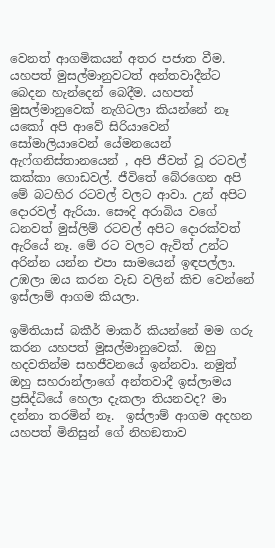වෙනත් ආගමිකයන් අතර පජාත වීම.  යහපත් මුසල්මානුවටත් අන්තවාදීන්ට බෙදන හැන්දෙන් බෙදීම. යහපත් මුසල්මානුවෙක් නැගිටලා කියන්නේ නෑ යකෝ අපි ආවේ සිරියාවෙන් සෝමාලියාවෙන් යේමනයෙන් ඇෆ්ගනිස්තානයෙන් , අපි ජීවත් වූ රටවල් කක්කා ගොඩවල්. ජීවිතේ බේරගෙන අපි මේ බටහිර රටවල් වලට ආවා. උන් අපිට දොරවල් ඇරියා. සෞදි අරාබිය වගේ ධනවත් මුස්ලිම් රටවල් අපිට දොරක්වත් ඇරියේ නෑ. මේ රට වලට ඇවිත් උන්ට අරින්න යන්න එපා සාමයෙන් ඉඳපල්ලා. උඹලා ඔය කරන වැඩ වලින් කිච වෙන්නේ ඉස්ලාම් ආගම කියලා.

ඉමිතියාස් බකීර් මාකර් කියන්නේ මම ගරු කරන යහපත් මුසල්මානුවෙක්.  ඔහු හදවතින්ම සහජීවනයේ ඉන්නවා. නමුත් ඔහු සහරාන්ලාගේ අන්තවාදී ඉස්ලාමය   ප්‍රසිද්ධියේ හෙලා දැකලා තියනවද? මා දන්නා තරමින් නෑ.  ඉස්ලාම් ආගම අදහන යහපත් මිනිසුන් ගේ නිහඞතාව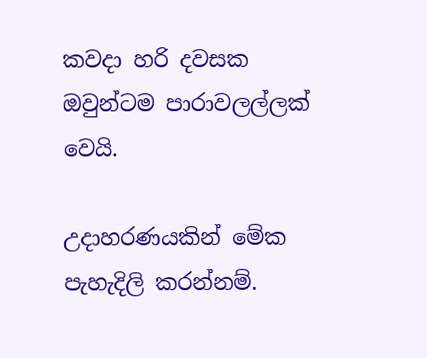කවදා හරි දවසක ඔවුන්ටම පාරාවලල්ලක් වෙයි.

උදාහරණයකින් මේක පැහැදිලි කරන්නම්.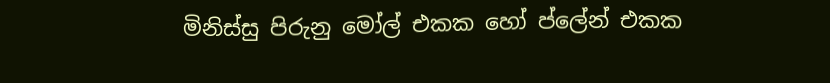මිනිස්සු පිරුනු මෝල් එකක හෝ ප්ලේන් එකක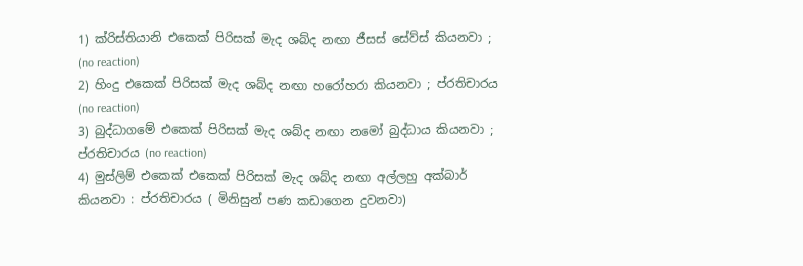1) ක්රිස්තියානි එකෙක් පිරිසක් මැද ශබ්ද නඟා ජීසස් සේව්ස් කියනවා ; (no reaction)
2) හිංදු එකෙක් පිරිසක් මැද ශබ්ද නඟා හරෝහරා කියනවා ; ප්රතිචාරය (no reaction)
3) බුද්ධාගමේ එකෙක් පිරිසක් මැද ශබ්ද නඟා නමෝ බුද්ධාය කියනවා ; ප්රතිචාරය (no reaction)
4) මුස්ලිම් එකෙක් එකෙක් පිරිසක් මැද ශබ්ද නඟා අල්ලහු අක්බාර් කියනවා : ප්රතිචාරය ( මිනිසුන් පණ කඩාගෙන දුවනවා)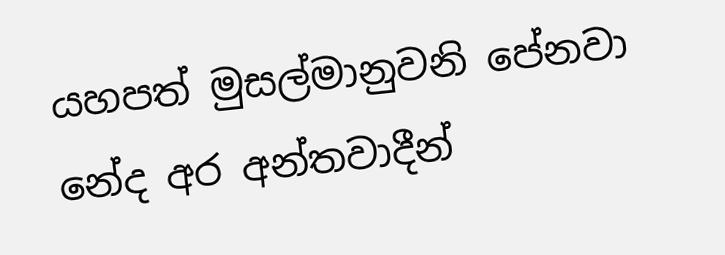යහපත් මුසල්මානුවනි පේනවා නේද අර අන්තවාදීන්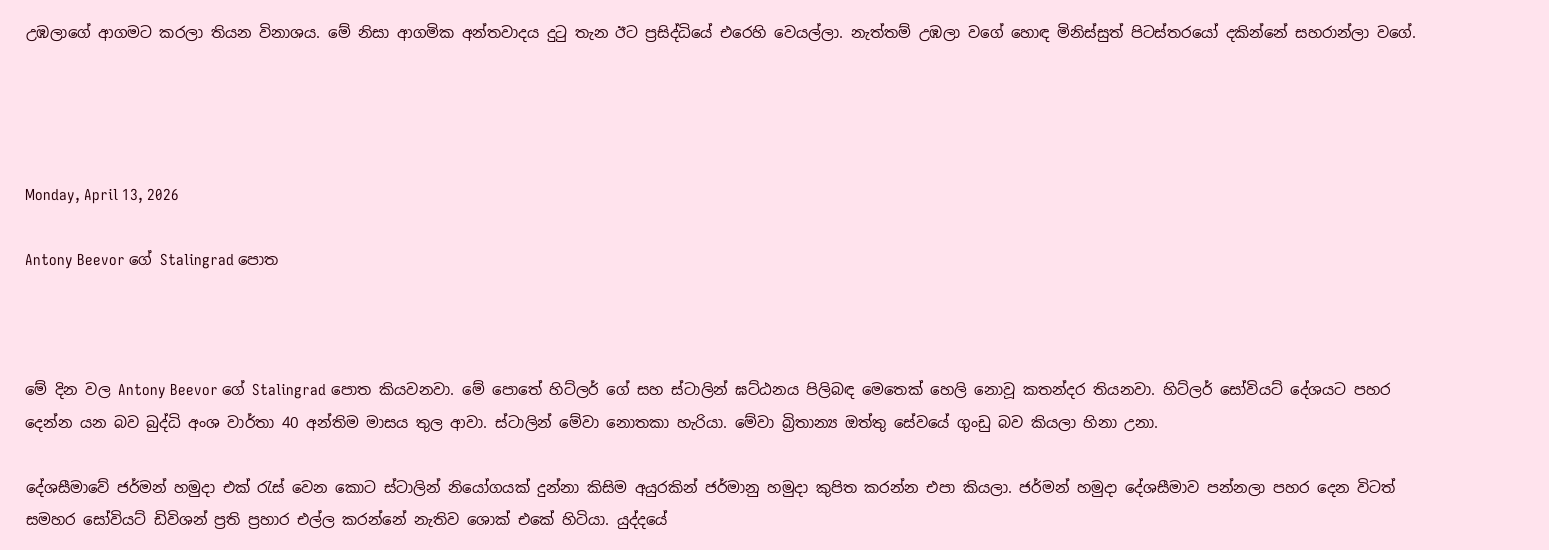උඹලාගේ ආගමට කරලා තියන විනාශය. මේ නිසා ආගමික අන්තවාදය දුටු තැන ඊට ප්‍රසිද්ධියේ එරෙහි වෙයල්ලා. නැත්තම් උඹලා වගේ හොඳ මිනිස්සුත් පිටස්තරයෝ දකින්නේ සහරාන්ලා වගේ.




Monday, April 13, 2026

Antony Beevor ගේ Stalingrad පොත



මේ දින වල Antony Beevor ගේ Stalingrad පොත කියවනවා. මේ පොතේ හිට්ලර් ගේ සහ ස්ටාලින් ඝට්ඨනය පිලිබඳ මෙතෙක් හෙලි නොවූ කතන්දර තියනවා. හිට්ලර් සෝවියට් දේශයට පහර දෙන්න යන බව බුද්ධි අංශ වාර්තා 40 අන්තිම මාසය තුල ආවා. ස්ටාලින් මේවා නොතකා හැරියා. මේවා බ්‍රිතාන්‍ය ඔත්තු සේවයේ ගුංඩු බව කියලා හිනා උනා.

දේශසීමාවේ ජර්මන් හමුදා එක් රැස් වෙන කොට ස්ටාලින් නියෝගයක් දුන්නා කිසිම අයුරකින් ජර්මානු හමුදා කුපිත කරන්න එපා කියලා. ජර්මන් හමුදා දේශසීමාව පන්නලා පහර දෙන විටත් සමහර සෝවියට් ඩිවිශන් ප්‍රති ප්‍රහාර එල්ල කරන්නේ නැතිව ශොක් එකේ හිටියා. යුද්දයේ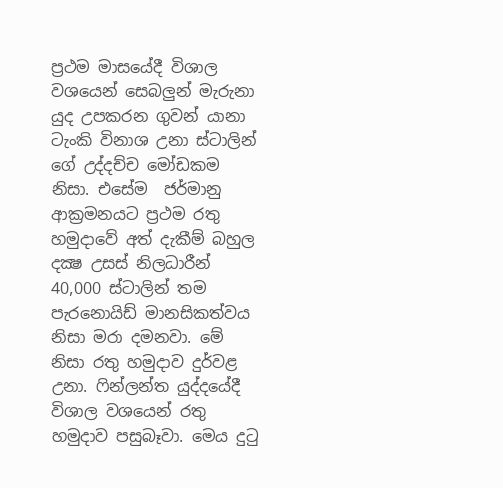ප්‍රථම මාසයේදී විශාල වශයෙන් සෙබලුන් මැරුනා යුද උපකරන ගුවන් යානා ටැංකි විනාශ උනා ස්ටාලින් ගේ උද්දච්ච මෝඩකම නිසා. එසේම  ජර්මානු ආක්‍රමනයට ප්‍රථම රතු හමුදාවේ අත් දැකීම් බහුල දක්‍ෂ උසස් නිලධාරීන් 40,000 ස්ටාලින් තම පැරනොයිඩ් මානසිකත්වය නිසා මරා දමනවා. මේ නිසා රතු හමුදාව දුර්වළ උනා. ෆින්ලන්ත යුද්දයේදී විශාල වශයෙන් රතු හමුදාව පසුබෑවා. මෙය දුටු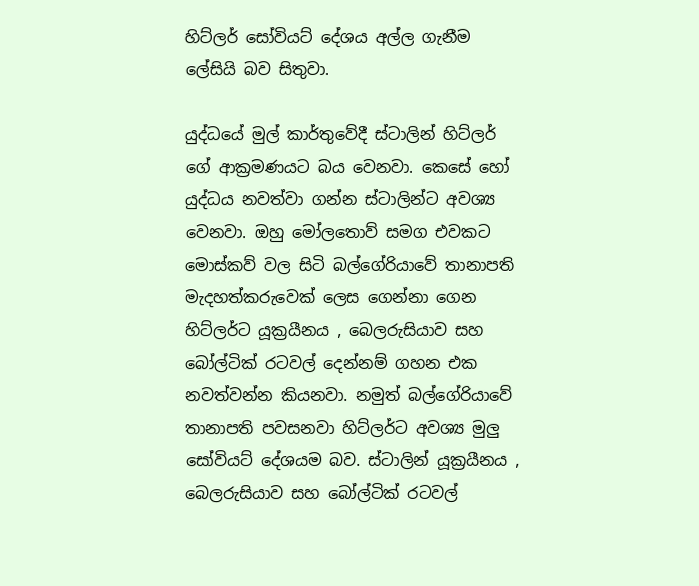හිට්‍ලර් සෝවියට් දේශය අල්ල ගැනීම ලේසියි බව සිතුවා.

යුද්ධයේ මුල් කාර්තුවේදී ස්ටාලින් හිට්ලර් ගේ ආක්‍රමණයට බය වෙනවා. කෙසේ හෝ යුද්ධය නවත්වා ගන්න ස්ටාලින්ට අවශ්‍ය වෙනවා. ඔහු මෝලතොව් සමග එවකට මොස්කව් වල සිටි බල්ගේරියාවේ තානාපති මැදහත්කරුවෙක් ලෙස ගෙන්නා ගෙන හිට්ලර්ට යූක්‍රයීනය , බෙලරුසියාව සහ බෝල්ටික් රටවල් දෙන්නම් ගහන එක නවත්වන්න කියනවා. නමුත් බල්ගේරියාවේ තානාපති පවසනවා හිට්ලර්ට අවශ්‍ය මුලු සෝවියට් දේශයම බව. ස්ටාලින් යූක්‍රයීනය , බෙලරුසියාව සහ බෝල්ටික් රටවල්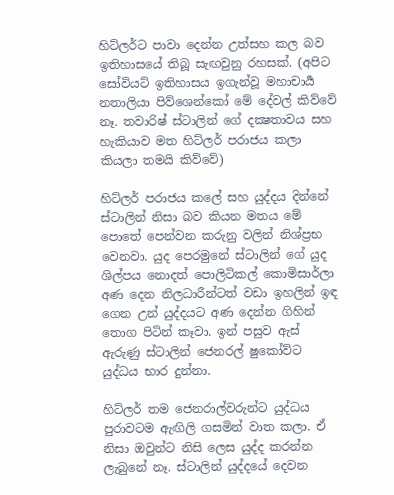හිට්ලර්ට පාවා දෙන්න උත්සහ කල බව ඉතිහාසයේ තිබූ සැඟවුනු රහසක්. (අපිට සෝවියට් ඉතිහාසය ඉගැන්වූ මහාචාර්‍ය නතාලියා පිව්ශෙන්කෝ මේ දේවල් කිව්වේ නෑ. තවාරිෂ් ස්ටාලින් ගේ දක්‍ෂතාවය සහ හැකියාව මත හිට්ලර් පරාජය කලා කියලා තමයි කිව්වේ)

හිට්ලර් පරාජය කලේ සහ යුද්දය දින්නේ ස්ටාලින් නිසා බව කියන මතය මේ පොතේ පෙන්වන කරුනු වලින් නිශ්ප්‍රභ වෙනවා. යුද පෙරමුනේ ස්ටාලින් ගේ යුද ශිල්පය නොදත් පොලිටිකල් කොමිසාර්ලා අණ දෙන නිලධාරීන්ටත් වඩා ඉහලින් ඉඳ ගෙන උන් යුද්දයට අණ දෙන්න ගිහින් තොග පිටින් කෑවා. ඉන් පසුව ඇස් ඇරුණු ස්ටාලින් ජෙනරල් ෂුකෝව්ට යුද්ධය භාර දුන්නා.

හිට්ලර් තම ජෙනරාල්වරුන්ට යුද්ධය පුරාවටම ඇඟිලි ගසමින් වාත කලා. ඒ නිසා ඔවුන්ට නිසි ලෙස යුද්ද කරන්න ලැබුනේ නෑ. ස්ටාලින් යුද්දයේ දෙවන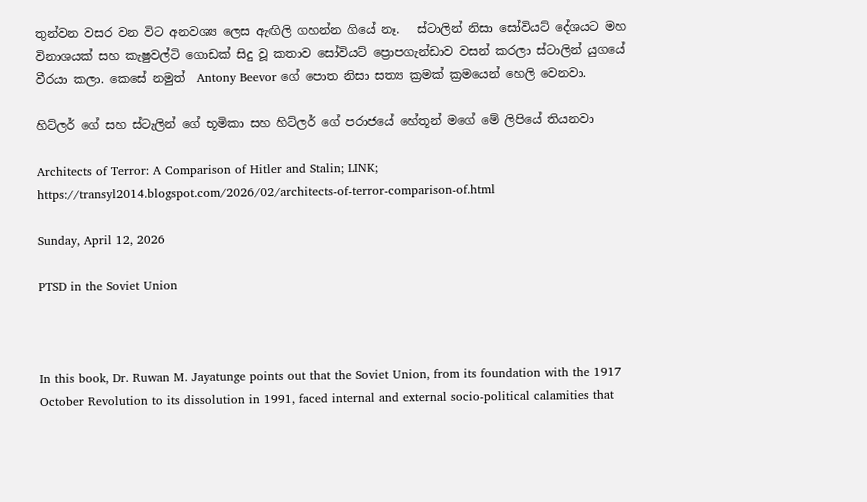තුන්වන වසර වන විට අනවශ්‍ය ලෙස ඇඟිලි ගහන්න ගියේ නෑ.   ස්ටාලින් නිසා සෝවියට් දේශයට මහ විනාශයක් සහ කැෂුවල්ටි ගොඩක් සිදු වූ කතාව සෝවියට් ප්‍රොපගැන්ඩාව වසන් කරලා ස්ටාලින් යුගයේ වීරයා කලා. කෙසේ නමුත්  Antony Beevor ගේ පොත නිසා සත්‍ය ක්‍රමක් ක්‍රමයෙන් හෙලි වෙනවා.

හිට්ලර් ගේ සහ ස්ටැලින් ගේ භූමිකා සහ හිට්ලර් ගේ පරාජයේ හේතූන් මගේ මේ ලිපියේ තියනවා

Architects of Terror: A Comparison of Hitler and Stalin; LINK; https://transyl2014.blogspot.com/2026/02/architects-of-terror-comparison-of.html

Sunday, April 12, 2026

PTSD in the Soviet Union



In this book, Dr. Ruwan M. Jayatunge points out that the Soviet Union, from its foundation with the 1917 October Revolution to its dissolution in 1991, faced internal and external socio-political calamities that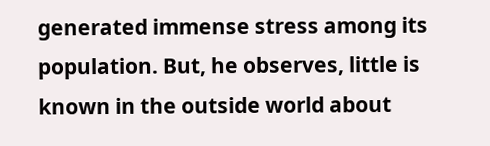generated immense stress among its population. But, he observes, little is known in the outside world about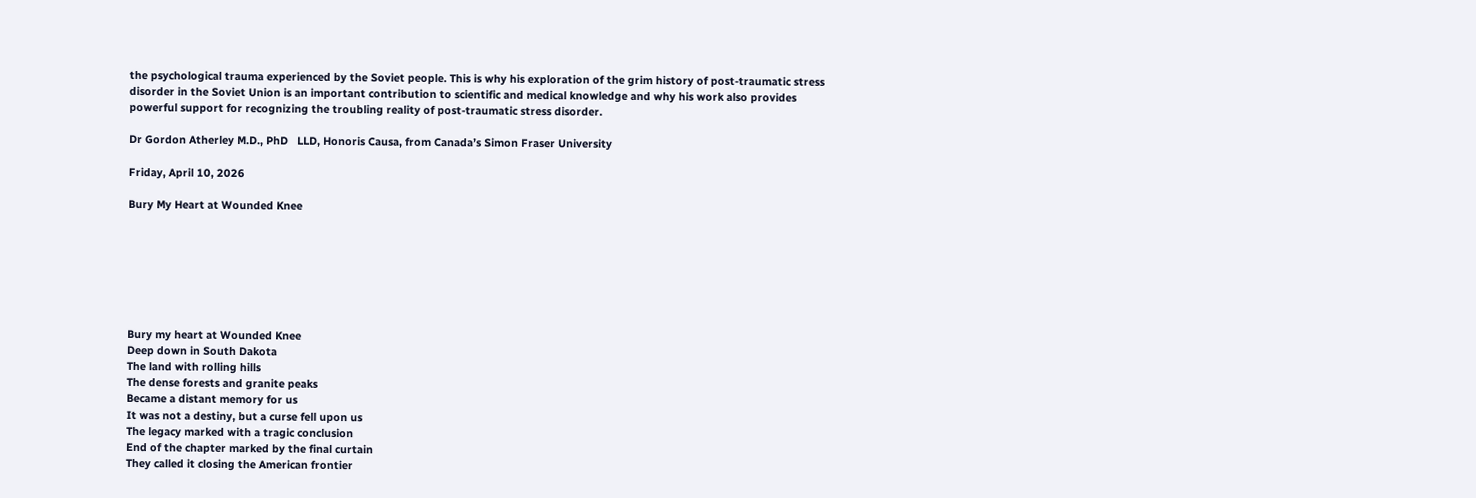the psychological trauma experienced by the Soviet people. This is why his exploration of the grim history of post-traumatic stress disorder in the Soviet Union is an important contribution to scientific and medical knowledge and why his work also provides powerful support for recognizing the troubling reality of post-traumatic stress disorder.

Dr Gordon Atherley M.D., PhD   LLD, Honoris Causa, from Canada’s Simon Fraser University

Friday, April 10, 2026

Bury My Heart at Wounded Knee







Bury my heart at Wounded Knee
Deep down in South Dakota
The land with rolling hills
The dense forests and granite peaks
Became a distant memory for us
It was not a destiny, but a curse fell upon us
The legacy marked with a tragic conclusion
End of the chapter marked by the final curtain
They called it closing the American frontier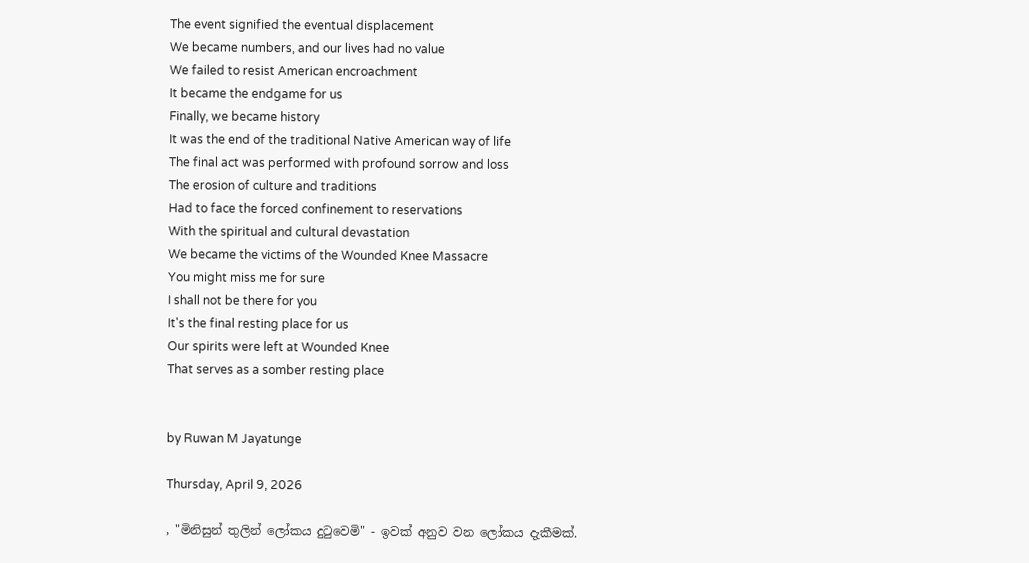The event signified the eventual displacement
We became numbers, and our lives had no value
We failed to resist American encroachment
It became the endgame for us
Finally, we became history
It was the end of the traditional Native American way of life
The final act was performed with profound sorrow and loss
The erosion of culture and traditions
Had to face the forced confinement to reservations
With the spiritual and cultural devastation
We became the victims of the Wounded Knee Massacre
You might miss me for sure
I shall not be there for you
It's the final resting place for us
Our spirits were left at Wounded Knee
That serves as a somber resting place


by Ruwan M Jayatunge

Thursday, April 9, 2026

, "මිනිසුන් තුලින් ලෝකය දුටුවෙමි" - ඉවක් අනුව වන ලෝකය දැකීමක්.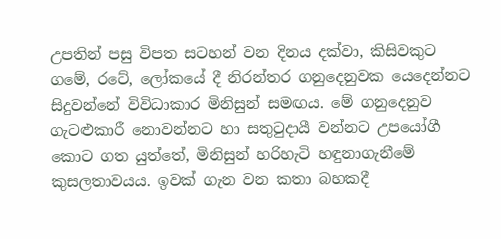උපතින් පසු විපත සටහන් වන දිනය දක්වා, කිසිවකුට ගමේ, රටේ, ලෝකයේ දී නිරන්තර ගනුදෙනුවක යෙදෙන්නට සිදුවන්නේ විවිධාකාර මිනිසුන් සමඟය. මේ ගනුදෙනුව ගැටළුකාරී නොවන්නට හා සතුටුදායී වන්නට උපයෝගී කොට ගත යුත්තේ, මිනිසුන් හරිහැටි හඳුනාගැනීමේ කුසලතාවයය. ඉවක් ගැන වන කතා බහකදී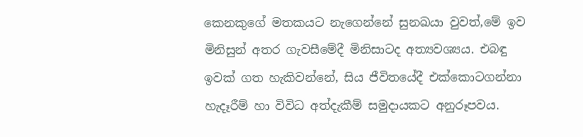කෙනකුගේ මතකයට නැගෙන්නේ සුනඛයා වුවත්,මේ ඉව මිනිසුන් අතර ගැවසීමේදී මිනිසාටද අත්‍යවශ්‍යය. එබඳු ඉවක් ගත හැකිවන්නේ, සිය ජීවිතයේදී එක්කොටගන්නා හැදෑරීම් හා විවිධ අත්දැකීම් සමුදායකට අනුරූපවය.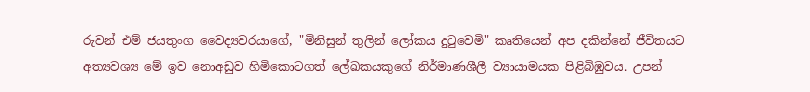රුවන් එම් ජයතුංග වෛද්‍යවරයාගේ, "මිනිසුන් තුලින් ලෝකය දුටුවෙමි" කෘතියෙන් අප දකින්නේ ජීවිතයට අත්‍යවශ්‍ය මේ ඉව නොඅඩුව හිමිකොටගත් ලේඛකයකුගේ නිර්මාණශීලී ව්‍යායාමයක පිළිබිඹුවය. උපන්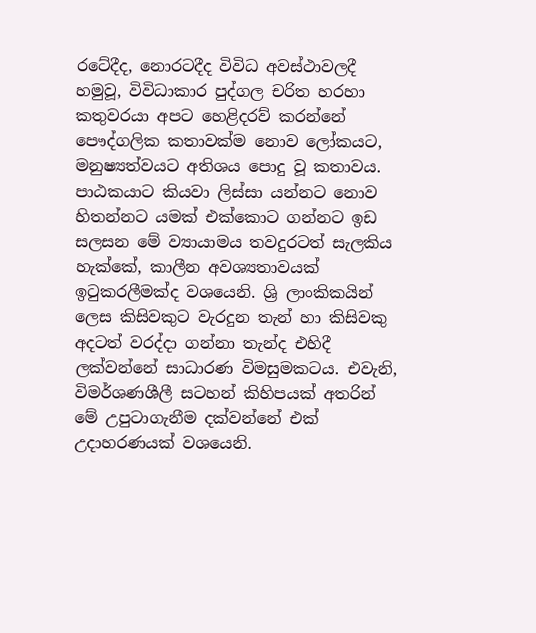රටේදීද, නොරටදීද විවිධ අවස්ථාවලදී හමුවූ, විවිධාකාර පුද්ගල චරිත හරහා කතුවරයා අපට හෙළිදරව් කරන්නේ පෞද්ගලික කතාවක්ම නොව ලෝකයට, මනුෂ්‍යත්වයට අතිශය පොදු වූ කතාවය. පාඨකයාට කියවා ලිස්සා යන්නට නොව හිතන්නට යමක් එක්කොට ගන්නට ඉඩ සලසන මේ ව්‍යායාමය තවදුරටත් සැලකිය හැක්කේ, කාලීන අවශ්‍යතාවයක් ඉටුකරලීමක්ද වශයෙනි. ශ්‍රි ලාංකිකයින් ලෙස කිසිවකුට වැරදුන තැන් හා කිසිවකු අදටත් වරද්දා ගන්නා තැන්ද එහිදී ලක්වන්නේ සාධාරණ විමසුමකටය. එවැනි, විමර්ශණශීලී සටහන් කිහිපයක් අතරින් මේ උපුටාගැනීම දක්වන්නේ එක් උදාහරණයක් වශයෙනි.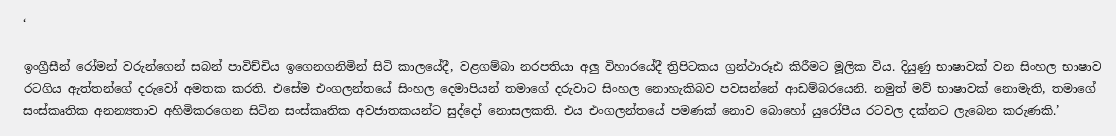‘

ඉංග්‍රීසීන් රෝමන් වරුන්ගෙන් සබන් පාවිච්චිය ඉගෙනගනිමින් සිටි කාලයේදී, වළගම්බා නරපතියා අලු විහාරයේදී ත්‍රිපිටකය ග්‍රන්ථාරූඪ කිරීමට මූලික විය. දියුණු භාෂාවක් වන සිංහල භාෂාව රටගිය ඇත්තන්ගේ දරුවෝ අමතක කරති. එසේම එංගලන්තයේ සිංහල දෙමාපියන් තමාගේ දරුවාට සිංහල නොහැකිබව පවසන්නේ ආඩම්බරයෙනි. නමුත් මව් භාෂාවක් නොමැති, තමාගේ සංස්කෘතික අනන්‍යතාව අහිමිකරගෙන සිටින සංස්කෘතික අවජාතකයන්ට සුද්දෝ නොසලකති. එය එංගලන්තයේ පමණක් නොව බොහෝ යුරෝපීය රටවල දක්නට ලැබෙන කරුණකි.’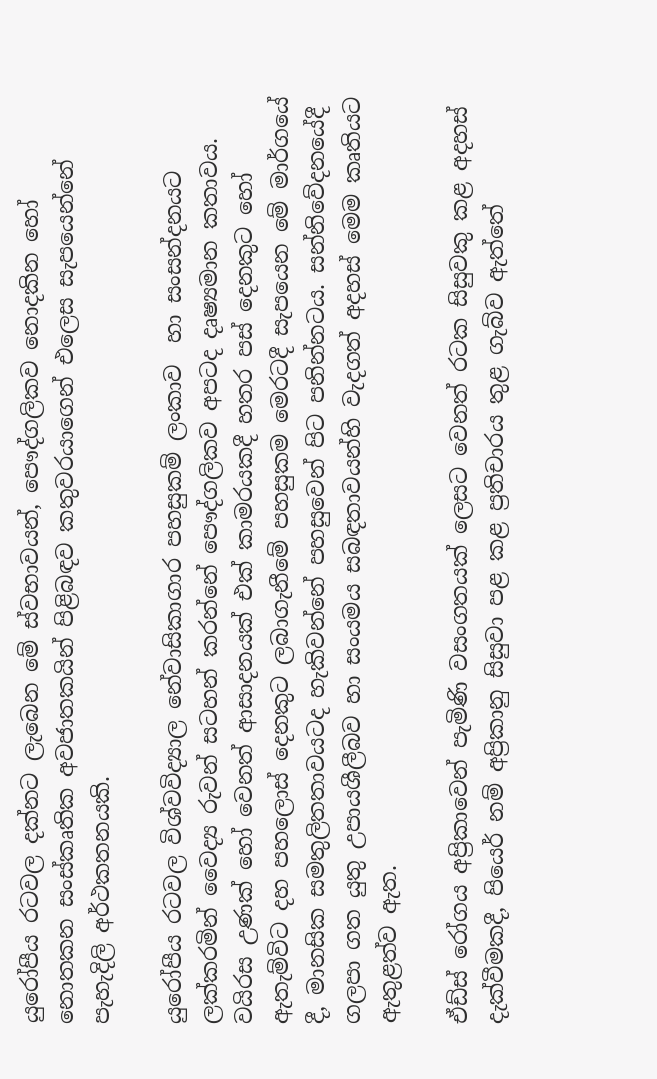යුරෝපීය රටවල දක්නට ලැබෙන මේ ස්වභාවයන්, පෞද්ගලිකව නොදකින හෝ නොතකන සංස්කෘතික අවජාතකයින් පිළිබඳව කතුවරයාගෙන් එලෙස සැපයෙන්නේ පැහැදිලි අර්ථකතනයකි.

යුරෝපීය රටවල විශ්වවිද්‍යාල නේවාසිකාගාර පහසුකම් ලංකාව  හා සංසන්දනයට ලක්කරමින් වෛද්‍ය රුවන් සටහන් කරන්නේ පෞද්ගලිකව අපටද දෘෂ්‍යමාන කතාවය. වයිරස උණක් හෝ වෙනත් ආසාදනයක් එක් කාමරයකදී හතර පස් දෙනකුට හෝ ඇතැම්විට දහ පහලොස් දෙනකුට ලබාගැනීමේ පහසුකම මෙරටදී සැපයෙන මේ මාර්ගයේ දී, මානසික සමතුලිතතාවයටද හැකිවන්නේ පහසුවෙන් පිට පනින්නටය. සන්නිවේදනයේදී ගලපා ගත යුතු උපායශීලීබව හා සංයමය සබඳතාවයන්හි වැදගත් අදහස් ‍මෙම කෘතියට ඇතුළත්ව ඇත.

ඒඩ්ස් රෝගය අප්‍රිකාවෙන් පැමිණි වසංගතයක් ලෙසට වෙනත් රටක සිසුවකු කළ අදහස් දැක්වීමකදී, පියෙර් නම් අප්‍රිකානු සිසුවා පළ කළ ප්‍රතිචාරය තුළ ගැබ්ව ඇත්තේ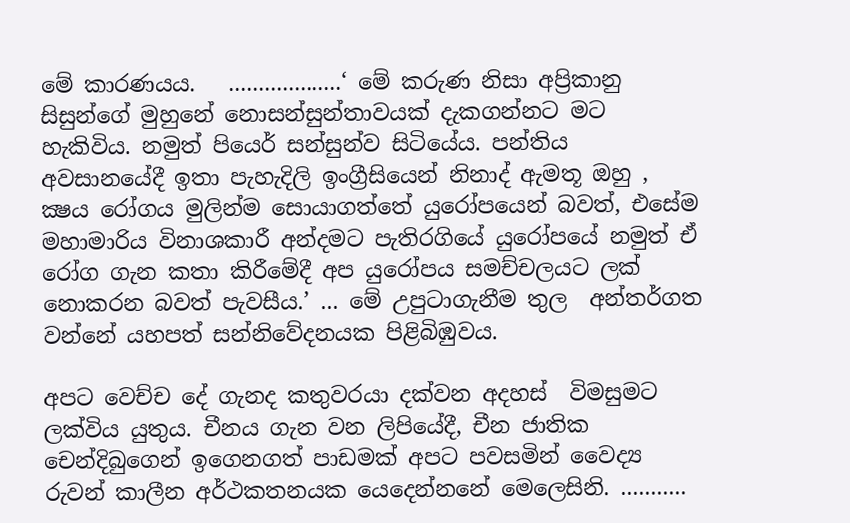මේ කාරණයය.   ...................‘ මේ කරුණ නිසා අප්‍රිකානු සිසුන්ගේ මුහුනේ නොසන්සුන්තාවයක් දැකගන්නට මට හැකිවිය. නමුත් පියෙර් සන්සුන්ව සිටියේය. පන්තිය අවසානයේදී ඉතා පැහැදිලි ඉංග්‍රීසියෙන් නිනාද් ඇමතූ ඔහු , ක්‍ෂය රෝගය මුලින්ම සොයාගත්තේ යුරෝපයෙන් බවත්, එසේම මහාමාරිය විනාශකාරී අන්දමට පැතිරගියේ යුරෝපයේ නමුත් ඒ රෝග ගැන කතා කිරීමේදී අප යුරෝපය සමච්චලයට ලක් නොකරන බවත් පැවසීය.’ ... මේ උපුටාගැනීම තුල  අන්තර්ගත වන්නේ යහපත් සන්නිවේදනයක පිළිබිඹුවය.

අපට වෙච්ච දේ ගැනද කතුවරයා දක්වන අදහස්  විමසුමට ලක්විය යුතුය. චීනය ගැන වන ලිපියේදී, චීන ජාතික චෙන්දිබුගෙන් ඉගෙනගත් පාඩමක් අපට පවසමින් වෛද්‍ය රුවන් කාලීන අර්ථකතනයක යෙදෙන්නනේ මෙලෙසිනි. ...........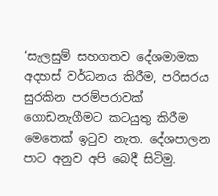‘සැලසුම් සහගතව දේශමාමක අදහස් වර්ධනය කිරීම, පරිසරය සුරකින පරම්පරාවක් ගොඩනැගීමට කටයුතු කිරීම මෙතෙක් ඉටුව නැත. දේශපාලන පාට අනුව අපි බෙදී සිටිමු.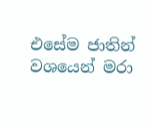එසේම ජාතින් වශයෙන් මරා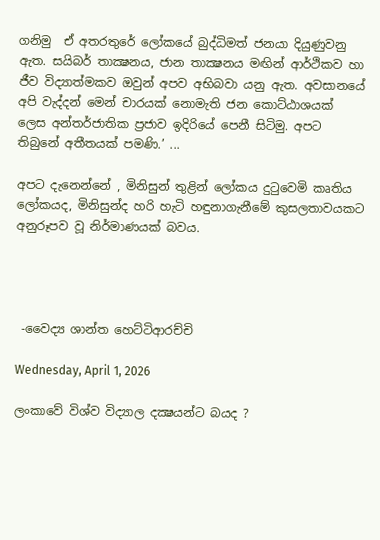ගනිමු  ඒ අතරතුරේ ලෝකයේ බුද්ධිමත් ජනයා දියුණුවනු ඇත. සයිබර් තාක්‍ෂනය, ජාන තාක්‍ෂනය මඟින් ආර්ථිකව හා ජීව විද්‍යාත්මකව ඔවුන් අපව අභිබවා යනු ඇත. අවසානයේ අපි වැද්දන් මෙන් චාරයක් නොමැති ජන කොට්ඨාශයක් ලෙස අන්තර්ජාතික ප්‍රජාව ඉදිරියේ පෙනී සිටිමු. අපට තිබුනේ අතීතයක් පමණි.’ ...

අපට දැනෙන්නේ , මිනිසුන් තුළින් ලෝකය දුටුවෙමි කෘතිය ලෝකයද, මිනිසුන්ද හරි හැටි හඳුනාගැනීමේ කුසලතාවයකට අනුරූපව වූ නිර්මාණයක් බවය.




 -වෛද්‍ය ශාන්ත හෙට්ටිආරච්චි

Wednesday, April 1, 2026

ලංකාවේ විශ්ව විද්‍යාල දක්‍ෂයන්ට බයද ?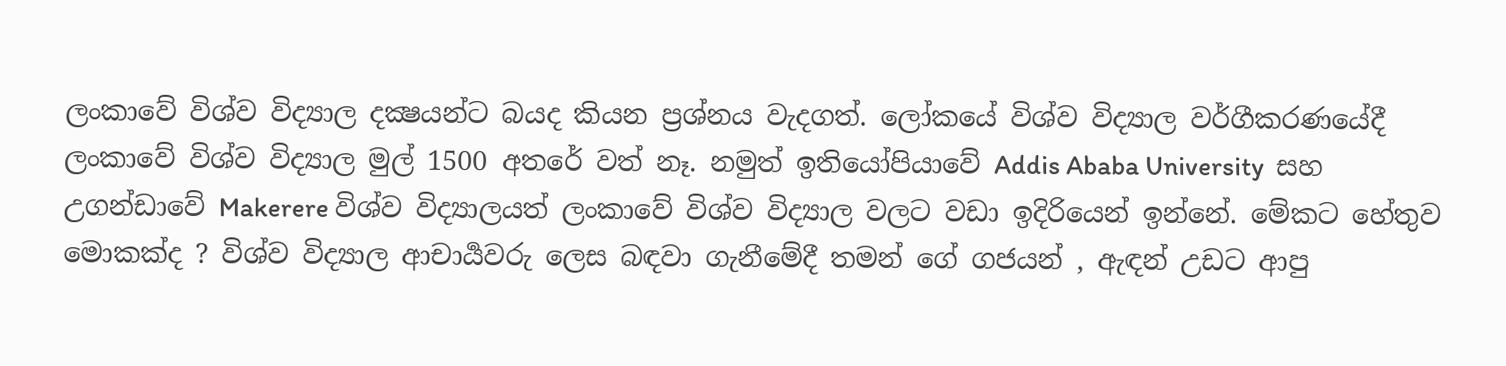ලංකාවේ විශ්ව විද්‍යාල දක්‍ෂයන්ට බයද කියන ප්‍රශ්නය වැදගත්. ලෝකයේ විශ්ව විද්‍යාල වර්ගීකරණයේදී  ලංකාවේ විශ්ව විද්‍යාල මුල් 1500 අතරේ වත් නෑ. නමුත් ඉතියෝපියාවේ Addis Ababa University  සහ උගන්ඩාවේ Makerere විශ්ව විද්‍යාලයත් ලංකාවේ විශ්ව විද්‍යාල වලට වඩා ඉදිරියෙන් ඉන්නේ. මේකට හේතුව මොකක්ද ? විශ්ව විද්‍යාල ආචාර්‍යවරු ලෙස බඳවා ගැනීමේදී තමන් ගේ ගජයන් , ඇඳන් උඩට ආපු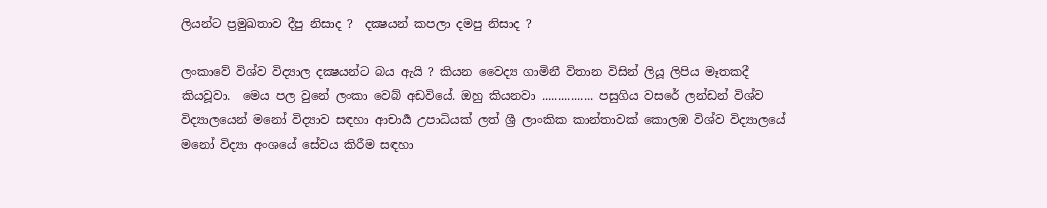ලියන්ට ප්‍රමුඛතාව දීපු නිසාද ?  දක්‍ෂයන් කපලා දමපු නිසාද ?

ලංකාවේ විශ්ව විද්‍යාල දක්‍ෂයන්ට බය ඇයි ? කියන වෛද්‍ය ගාමිනී විතාන විසින් ලියූ ලිපිය මෑතකදී කියවූවා.  මෙය පල වුනේ ලංකා වෙබ් අඩවියේ. ඔහු කියනවා ................ පසුගිය වසරේ ලන්ඩන් විශ්ව විද්‍යාලයෙන් මනෝ විද්‍යාව සඳහා ආචාර්‍ය උපාධියක් ලත් ශ්‍රී ලාංකික කාන්තාවක් කොලඹ විශ්ව විද්‍යාලයේ මනෝ විද්‍යා අංශයේ සේවය කිරීම සඳහා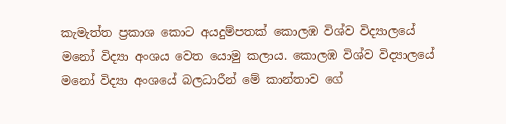කැමැත්ත ප්‍රකාශ කොට අයදුම්පතක් කොලඹ විශ්ව විද්‍යාලයේ මනෝ විද්‍යා අංශය වෙත යොමු කලාය. කොලඹ විශ්ව විද්‍යාලයේ මනෝ විද්‍යා අංශයේ බලධාරීන් මේ කාන්තාව ගේ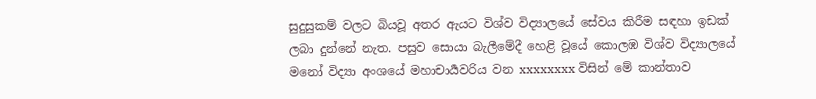සුදුසුකම් වලට බියවූ අතර ඇයට විශ්ව විද්‍යාලයේ සේවය කිරීම සඳහා ඉඩක් ලබා දුන්නේ නැත. පසුව සොයා බැලීමේදී හෙළි වූයේ කොලඹ විශ්ව විද්‍යාලයේ මනෝ විද්‍යා අංශයේ මහාචාර්‍යවරිය වන xxxxxxxx විසින් මේ කාන්තාව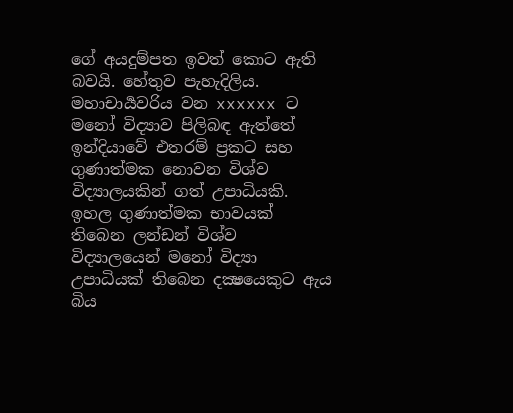ගේ අයදුම්පත ඉවත් කොට ඇති බවයි. හේතුව පැහැදිලිය. මහාචාර්‍යවරිය වන xxxxxx ට මනෝ විද්‍යාව පිලිබඳ ඇත්තේ ඉන්දියාවේ එතරම් ප්‍රකට සහ ගුණාත්මක නොවන විශ්ව විද්‍යාලයකින් ගත් උපාධියකි. ඉහල ගුණාත්මක භාවයක් තිබෙන ලන්ඩන් විශ්ව විද්‍යාලයෙන් මනෝ විද්‍යා උපාධියක් තිබෙන දක්‍ෂයෙකුට ඇය බිය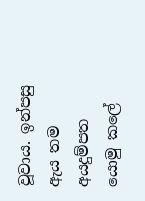වූවාය. ඉන්පසු ඇය තම අයදුම්පත යොමු කලේ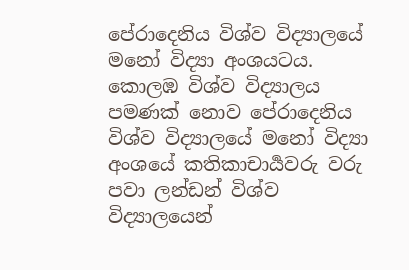පේරාදෙනිය විශ්ව විද්‍යාලයේ මනෝ විද්‍යා අංශයටය. කොලඹ විශ්ව විද්‍යාලය පමණක් නොව පේරාදෙනිය විශ්ව විද්‍යාලයේ මනෝ විද්‍යා අංශයේ කතිකාචාර්‍යවරු වරු පවා ලන්ඩන් විශ්ව විද්‍යාලයෙන්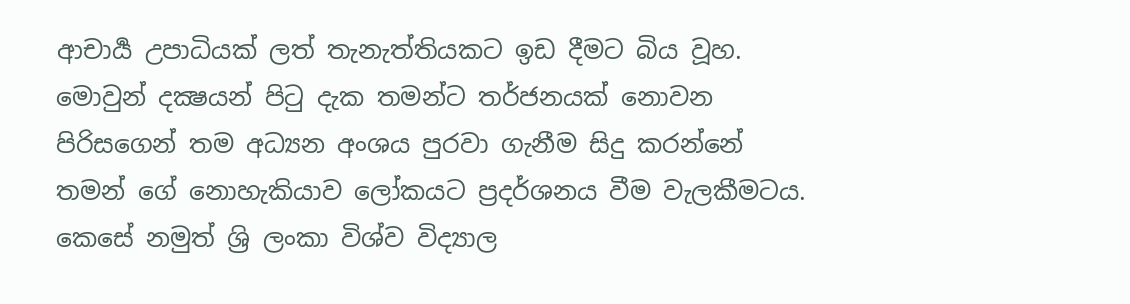ආචාර්‍ය උපාධියක් ලත් තැනැත්තියකට ඉඩ දීමට බිය වූහ. මොවුන් දක්‍ෂයන් පිටු දැක තමන්ට තර්ජනයක් නොවන පිරිසගෙන් තම අධ්‍යන අංශය පුරවා ගැනීම සිදු කරන්නේ තමන් ගේ නොහැකියාව ලෝකයට ප්‍රදර්ශනය වීම වැලකීමටය. කෙසේ නමුත් ශ්‍රි ලංකා විශ්ව විද්‍යාල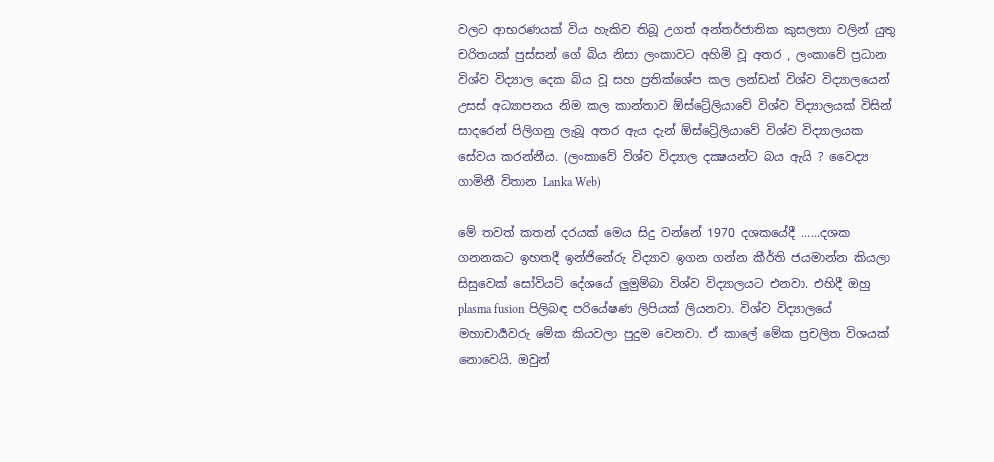වලට ආභරණයක් විය හැකිව තිබූ උගත් අන්තර්ජාතික කුසලතා වලින් යුතු චරිතයක් පුස්සන් ගේ බිය නිසා ලංකාවට අහිමි වූ අතර , ලංකාවේ ප්‍රධාන විශ්ව විද්‍යාල දෙක බිය වූ සහ ප්‍රතික්ශේප කල ලන්ඩන් විශ්ව විද්‍යාලයෙන් උසස් අධ්‍යාපනය නිම කල කාන්තාව ඕස්ට්‍රේලියාවේ විශ්ව විද්‍යාලයක් විසින් සාදරෙන් පිලිගනු ලැබූ අතර ඇය දැන් ඕස්ට්‍රේලියාවේ විශ්ව විද්‍යාලයක සේවය කරන්නීය. (ලංකාවේ විශ්ව විද්‍යාල දක්‍ෂයන්ට බය ඇයි ? වෛද්‍ය ගාමිනී විතාන Lanka Web)

මේ තවත් කතන් දරයක් මෙය සිදු වන්නේ 1970 දශකයේදී ......දශක ගනනකට ඉහතදී ඉන්ජිනේරු විද්‍යාව ඉගන ගන්න කීර්ති ජයමාන්න කියලා සිසුවෙක් සෝවියට් දේශයේ ලුමුම්බා විශ්ව විද්‍යාලයට එනවා. එහිදී ඔහු  plasma fusion පිලිබඳ පරියේෂණ ලිපියක් ලියනවා. විශ්ව විද්‍යාලයේ මහාචාර්‍යවරු මේක කියවලා පුදුම වෙනවා. ඒ කාලේ මේක ප්‍රචලිත විශයක් නොවෙයි. ඔවුන්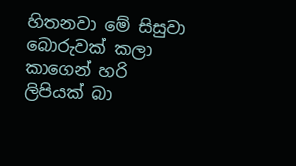හිතනවා මේ සිසුවා බොරුවක් කලා කාගෙන් හරි ලිපියක් බා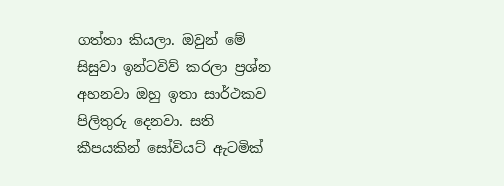ගත්තා කියලා. ඔවුන් මේ සිසුවා ඉන්ටවිව් කරලා ප්‍රශ්න අහනවා ඔහු ඉතා සාර්ථකව පිලිතුරු දෙනවා. සති කීපයකින් සෝවියට් ඇටමික්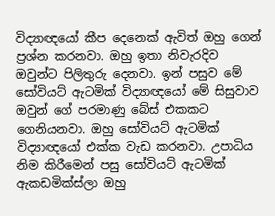විද්‍යාඥයෝ කීප දෙනෙක් ඇවිත් ඔහු ගෙන් ප්‍රශ්න කරනවා. ඔහු ඉතා නිවැරදිව ඔවුන්ට පිලිතුරු දෙනවා. ඉන් පසුව මේ සෝවියට් ඇටමික් විද්‍යාඥයෝ මේ සිසුවාව ඔවුන් ගේ පරමාණු බේස් එකකට ගෙනියනවා. ඔහු සෝවියට් ඇටමික් විද්‍යාඥයෝ එක්ක වැඩ කරනවා. උපාධිය නිම කිරීමෙන් පසු සෝවියට් ඇටමික් ඇකඩමික්ස්ලා ඔහු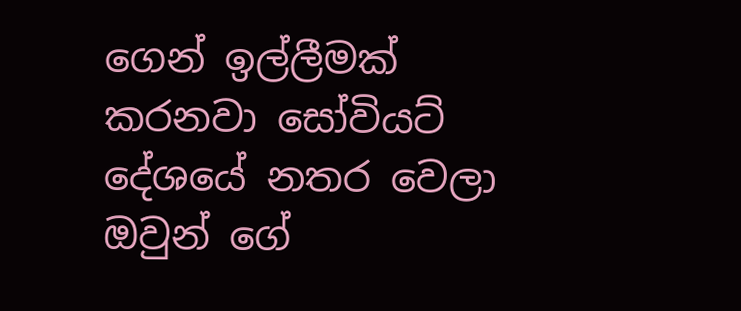ගෙන් ඉල්ලීමක් කරනවා සෝවියට්  දේශයේ නතර වෙලා ඔවුන් ගේ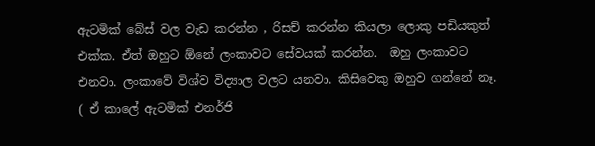ඇටමික් බේස් වල වැඩ කරන්න , රිසච් කරන්න කියලා ලොකු පඩියකුත් එක්ක. ඒත් ඔහුට ඕනේ ලංකාවට සේවයක් කරන්න.  ඔහු ලංකාවට එනවා. ලංකාවේ විශ්ව විද්‍යාල වලට යනවා. කිසිවෙකු ඔහුව ගන්නේ නෑ. ( ඒ කාලේ ඇටමික් එනර්ජි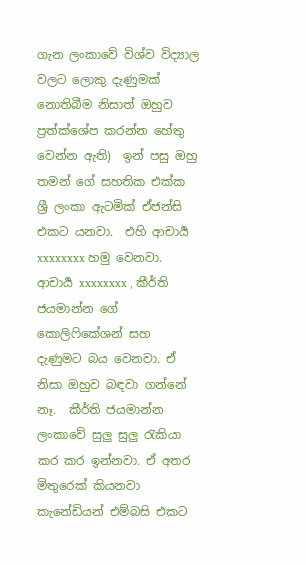ගැන ලංකාවේ විශ්ව විද්‍යාල වලට ලොකු දැණුමක් නොතිබීම නිසාත් ඔහුව ප්‍රත්ක්ශේප කරන්න හේතු වෙන්න ඇති)  ඉන් පසු ඔහු තමන් ගේ සහතික එක්ක ශ්‍රී ලංකා ඇටමික් ඒජන්සි එකට යනවා.  එහි ආචාර්‍ය xxxxxxxx හමු වෙනවා. ආචාර්‍ය xxxxxxxx , කීර්ති ජයමාන්න ගේ කොලිෆිකේශන් සහ දැණුමට බය වෙනවා. ඒ නිසා ඔහුව බඳවා ගන්නේ නෑ.  කීර්ති ජයමාන්න ලංකාවේ සුලු සුලු රැකියා කර කර ඉන්නවා. ඒ අතර මිතුරෙක් කියනවා කැනේඩියන් එම්බසි එකට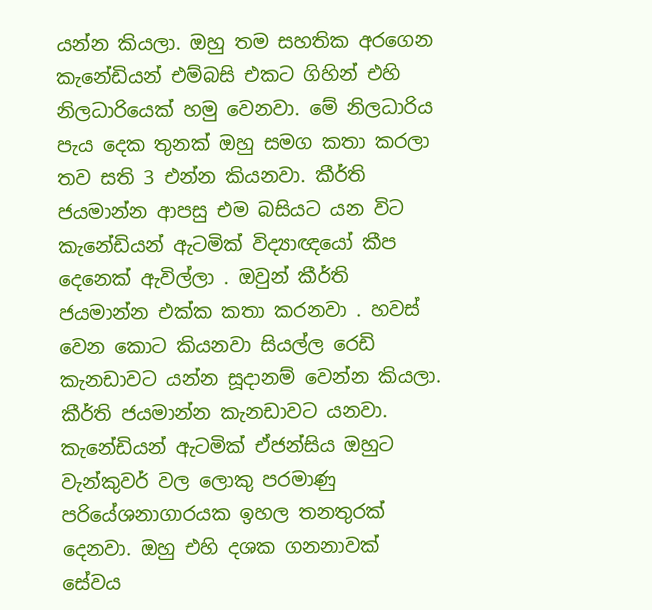යන්න කියලා. ඔහු තම සහතික අරගෙන කැනේඩියන් එම්බසි එකට ගිහින් එහි නිලධාරියෙක් හමු වෙනවා. මේ නිලධාරිය පැය දෙක තුනක් ඔහු සමග කතා කරලා තව සති 3 එන්න කියනවා. කීර්ති ජයමාන්න ආපසු එම බසියට යන විට කැනේඩියන් ඇටමික් විද්‍යාඥයෝ කීප දෙනෙක් ඇවිල්ලා . ඔවුන් කීර්ති ජයමාන්න එක්ක කතා කරනවා . හවස් වෙන කොට කියනවා සියල්ල රෙඩි කැනඩාවට යන්න සූදානම් වෙන්න කියලා.  කීර්ති ජයමාන්න කැනඩාවට යනවා. කැනේඩියන් ඇටමික් ඒජන්සිය ඔහුට වැන්කුවර් වල ලොකු පරමාණු පරියේශනාගාරයක ඉහල තනතුරක් දෙනවා. ඔහු එහි දශක ගනනාවක් සේවය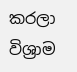කරලා විශ්‍රාම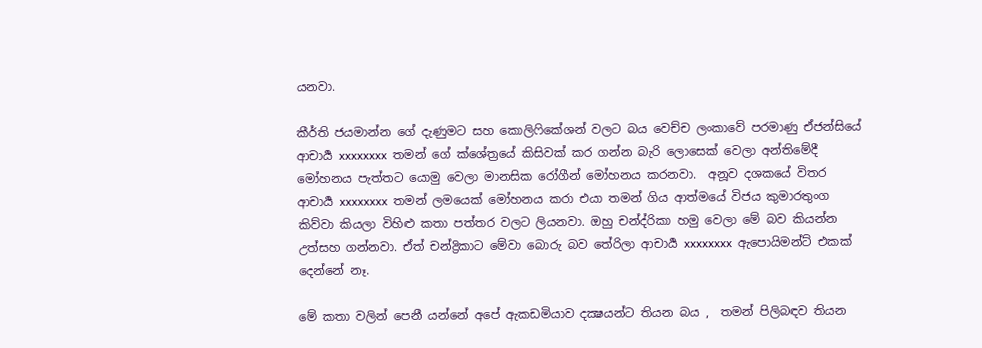යනවා.

කීර්ති ජයමාන්න ගේ දැණුමට සහ කොලිෆිකේශන් වලට බය වෙච්ච ලංකාවේ පරමාණු ඒජන්සියේ ආචාර්‍ය xxxxxxxx  තමන් ගේ ක්ශේත්‍රයේ කිසිවක් කර ගන්න බැරි ලොසෙක් වෙලා අන්තිමේදී මෝහනය පැත්තට යොමු වෙලා මානසික රෝගීන් මෝහනය කරනවා.  අනූව දශකයේ විතර ආචාර්‍ය xxxxxxxx  තමන් ලමයෙක් මෝහනය කරා එයා තමන් ගිය ආත්මයේ විජය කුමාරතුංග කිව්වා කියලා විහිළු කතා පත්තර වලට ලියනවා. ඔහු චන්ද්රිකා හමු වෙලා මේ බව කියන්න උත්සහ ගන්නවා. ඒත් චන්ද්‍රිකාට මේවා බොරු බව තේරිලා ආචාර්‍ය xxxxxxxx  ඇපොයිමන්ට් එකක් දෙන්නේ නෑ.

මේ කතා වලින් පෙනී යන්නේ අපේ ඇකඩමියාව දක්‍ෂයන්ට තියන බය ,  තමන් පිලිබඳව තියන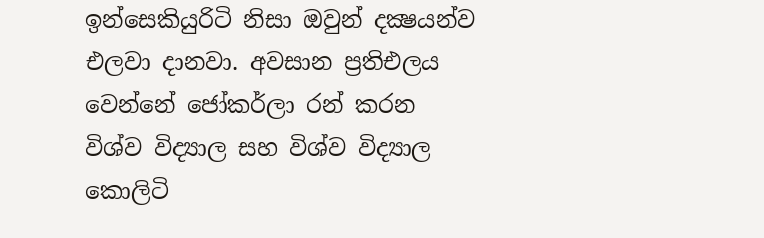ඉන්සෙකියුරිටි නිසා ඔවුන් දක්‍ෂයන්ව එලවා දානවා. අවසාන ප්‍රතිඑලය වෙන්නේ ජෝකර්ලා රන් කරන විශ්ව විද්‍යාල සහ විශ්ව විද්‍යාල කොලිටි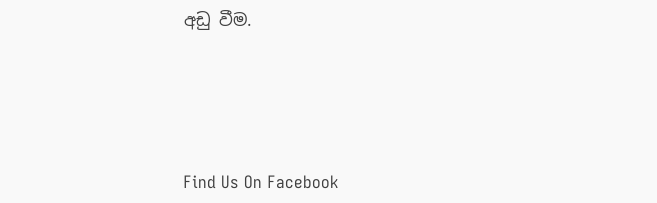අඩු වීම.





Find Us On Facebook